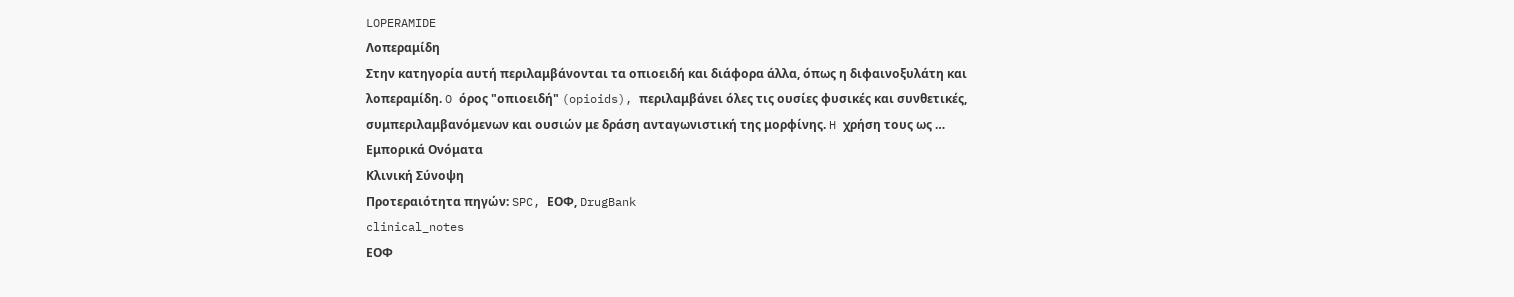LOPERAMIDE
Λοπεραμίδη
Στην κατηγορία αυτή περιλαμβάνονται τα οπιοειδή και διάφορα άλλα, όπως η διφαινοξυλάτη και λοπεραμίδη. O όρος "οπιοειδή" (opioids), περιλαμβάνει όλες τις ουσίες φυσικές και συνθετικές, συμπεριλαμβανόμενων και ουσιών με δράση ανταγωνιστική της μορφίνης. H χρήση τους ως …
Εμπορικά Ονόματα
Κλινική Σύνοψη
Προτεραιότητα πηγών: SPC, ΕΟΦ, DrugBank
clinical_notes
ΕΟΦ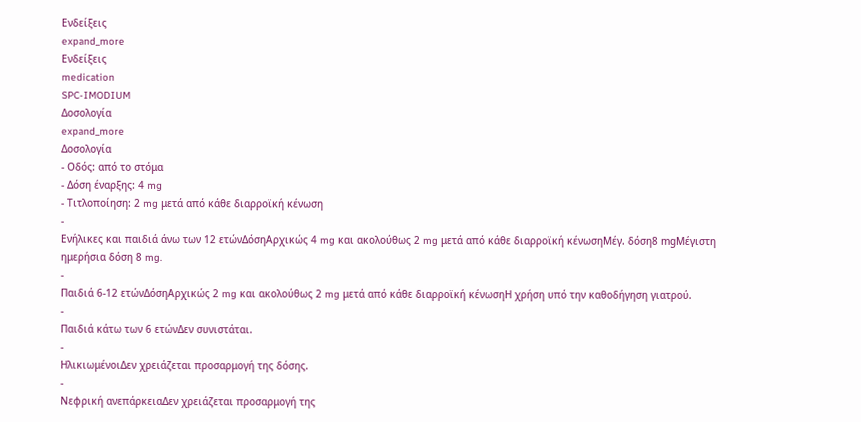Ενδείξεις
expand_more
Ενδείξεις
medication
SPC-IMODIUM
Δοσολογία
expand_more
Δοσολογία
- Οδός: από το στόμα
- Δόση έναρξης: 4 mg
- Τιτλοποίηση: 2 mg μετά από κάθε διαρροϊκή κένωση
-
Ενήλικες και παιδιά άνω των 12 ετώνΔόσηΑρχικώς 4 mg και ακολούθως 2 mg μετά από κάθε διαρροϊκή κένωσηΜέγ. δόση8 mgΜέγιστη ημερήσια δόση 8 mg.
-
Παιδιά 6-12 ετώνΔόσηΑρχικώς 2 mg και ακολούθως 2 mg μετά από κάθε διαρροϊκή κένωσηΗ χρήση υπό την καθοδήγηση γιατρού.
-
Παιδιά κάτω των 6 ετώνΔεν συνιστάται.
-
ΗλικιωμένοιΔεν χρειάζεται προσαρμογή της δόσης.
-
Νεφρική ανεπάρκειαΔεν χρειάζεται προσαρμογή της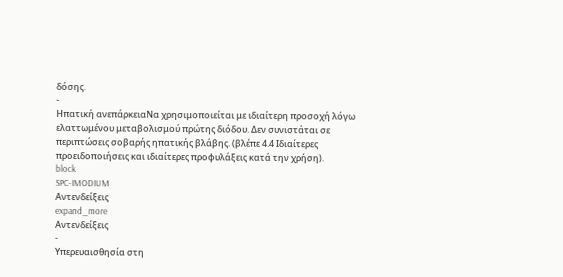δόσης.
-
Ηπατική ανεπάρκειαΝα χρησιμοποιείται με ιδιαίτερη προσοχή λόγω ελαττωμένου μεταβολισμού πρώτης διόδου. Δεν συνιστάται σε περιπτώσεις σοβαρής ηπατικής βλάβης. (βλέπε 4.4 Ιδιαίτερες προειδοποιήσεις και ιδιαίτερες προφυλάξεις κατά την χρήση).
block
SPC-IMODIUM
Αντενδείξεις
expand_more
Αντενδείξεις
-
Υπερευαισθησία στη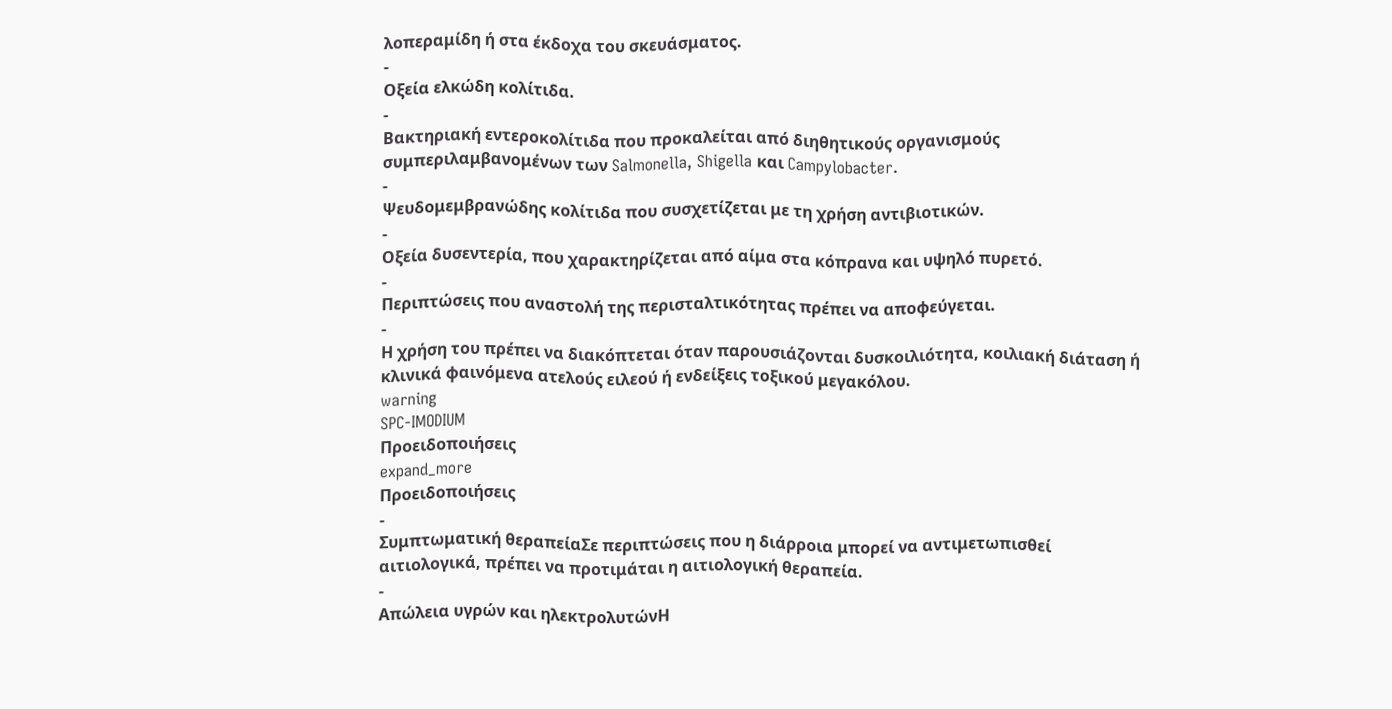λοπεραμίδη ή στα έκδοχα του σκευάσματος.
-
Οξεία ελκώδη κολίτιδα.
-
Βακτηριακή εντεροκολίτιδα που προκαλείται από διηθητικούς οργανισμούς συμπεριλαμβανομένων των Salmonella, Shigella και Campylobacter.
-
Ψευδομεμβρανώδης κολίτιδα που συσχετίζεται με τη χρήση αντιβιοτικών.
-
Οξεία δυσεντερία, που χαρακτηρίζεται από αίμα στα κόπρανα και υψηλό πυρετό.
-
Περιπτώσεις που αναστολή της περισταλτικότητας πρέπει να αποφεύγεται.
-
Η χρήση του πρέπει να διακόπτεται όταν παρουσιάζονται δυσκοιλιότητα, κοιλιακή διάταση ή κλινικά φαινόμενα ατελούς ειλεού ή ενδείξεις τοξικού μεγακόλου.
warning
SPC-IMODIUM
Προειδοποιήσεις
expand_more
Προειδοποιήσεις
-
Συμπτωματική θεραπείαΣε περιπτώσεις που η διάρροια μπορεί να αντιμετωπισθεί αιτιολογικά, πρέπει να προτιμάται η αιτιολογική θεραπεία.
-
Απώλεια υγρών και ηλεκτρολυτώνΗ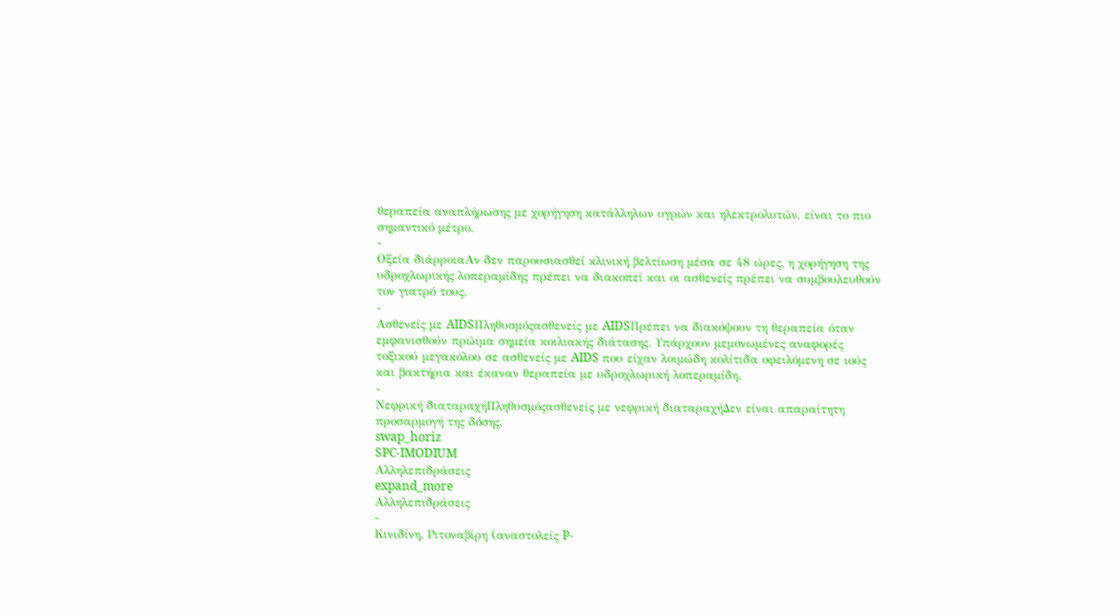θεραπεία αναπλήρωσης με χορήγηση κατάλληλων υγρών και ηλεκτρολυτών, είναι το πιο σημαντικό μέτρο.
-
Οξεία διάρροιαΑν δεν παρουσιασθεί κλινική βελτίωση μέσα σε 48 ώρες, η χορήγηση της υδροχλωρικής λοπεραμίδης πρέπει να διακοπεί και οι ασθενείς πρέπει να συμβουλευθούν τον γιατρό τους.
-
Ασθενείς με AIDSΠληθυσμόςασθενείς με AIDSΠρέπει να διακόψουν τη θεραπεία όταν εμφανισθούν πρώιμα σημεία κοιλιακής διάτασης. Υπάρχουν μεμονωμένες αναφορές τοξικού μεγακόλου σε ασθενείς με AIDS που είχαν λοιμώδη κολίτιδα οφειλόμενη σε ιούς και βακτήρια και έκαναν θεραπεία με υδροχλωρική λοπεραμίδη.
-
Νεφρική διαταραχήΠληθυσμόςασθενείς με νεφρική διαταραχήΔεν είναι απαραίτητη προσαρμογή της δόσης.
swap_horiz
SPC-IMODIUM
Αλληλεπιδράσεις
expand_more
Αλληλεπιδράσεις
-
Κινιδίνη, Ριτοναβίρη (αναστολείς P-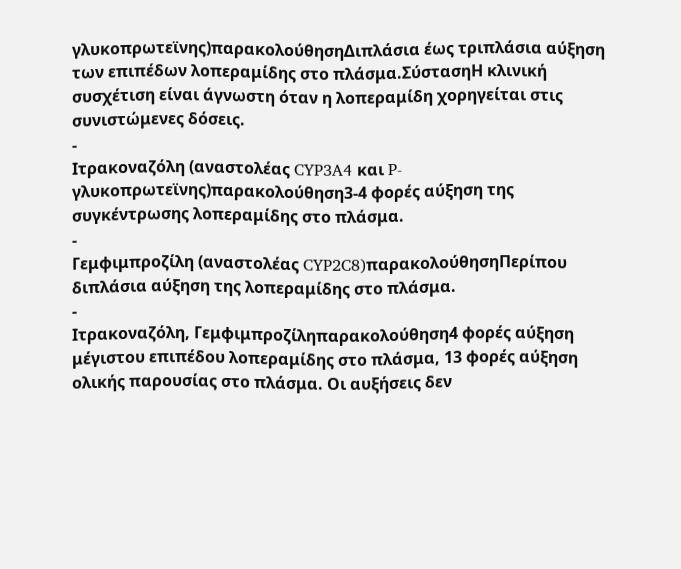γλυκοπρωτεϊνης)παρακολούθησηΔιπλάσια έως τριπλάσια αύξηση των επιπέδων λοπεραμίδης στο πλάσμα.ΣύστασηΗ κλινική συσχέτιση είναι άγνωστη όταν η λοπεραμίδη χορηγείται στις συνιστώμενες δόσεις.
-
Ιτρακοναζόλη (αναστολέας CYP3A4 και P-γλυκοπρωτεϊνης)παρακολούθηση3-4 φορές αύξηση της συγκέντρωσης λοπεραμίδης στο πλάσμα.
-
Γεμφιμπροζίλη (αναστολέας CYP2C8)παρακολούθησηΠερίπου διπλάσια αύξηση της λοπεραμίδης στο πλάσμα.
-
Ιτρακοναζόλη, Γεμφιμπροζίληπαρακολούθηση4 φορές αύξηση μέγιστου επιπέδου λοπεραμίδης στο πλάσμα, 13 φορές αύξηση ολικής παρουσίας στο πλάσμα. Οι αυξήσεις δεν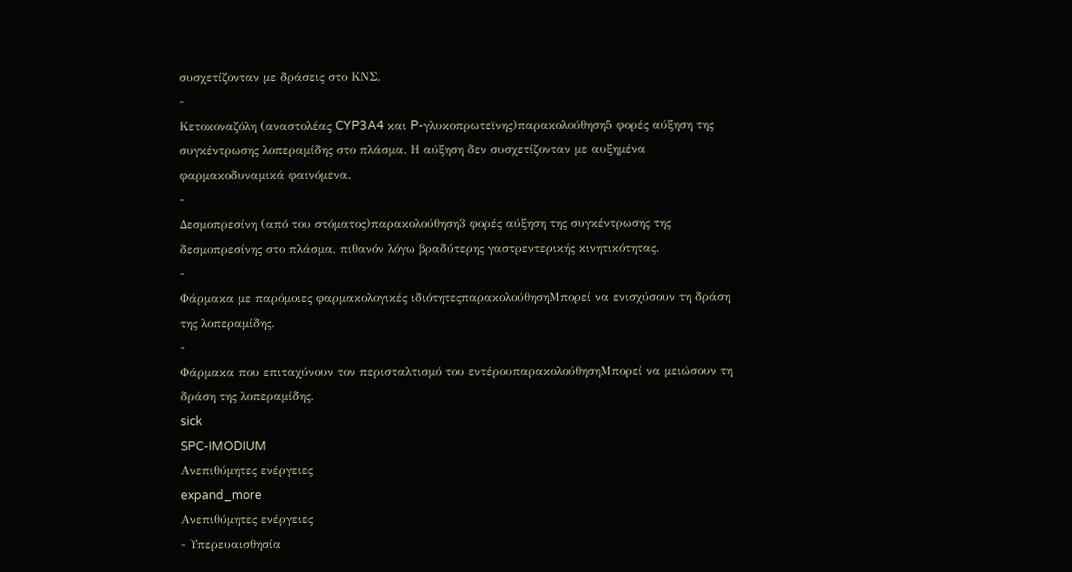συσχετίζονταν με δράσεις στο ΚΝΣ.
-
Κετοκοναζόλη (αναστολέας CYP3A4 και P-γλυκοπρωτεϊνης)παρακολούθηση5 φορές αύξηση της συγκέντρωσης λοπεραμίδης στο πλάσμα. Η αύξηση δεν συσχετίζονταν με αυξημένα φαρμακοδυναμικά φαινόμενα.
-
Δεσμοπρεσίνη (από του στόματος)παρακολούθηση3 φορές αύξηση της συγκέντρωσης της δεσμοπρεσίνης στο πλάσμα, πιθανόν λόγω βραδύτερης γαστρεντερικής κινητικότητας.
-
Φάρμακα με παρόμοιες φαρμακολογικές ιδιότητεςπαρακολούθησηΜπορεί να ενισχύσουν τη δράση της λοπεραμίδης.
-
Φάρμακα που επιταχύνουν τον περισταλτισμό του εντέρουπαρακολούθησηΜπορεί να μειώσουν τη δράση της λοπεραμίδης.
sick
SPC-IMODIUM
Ανεπιθύμητες ενέργειες
expand_more
Ανεπιθύμητες ενέργειες
- Υπερευαισθησία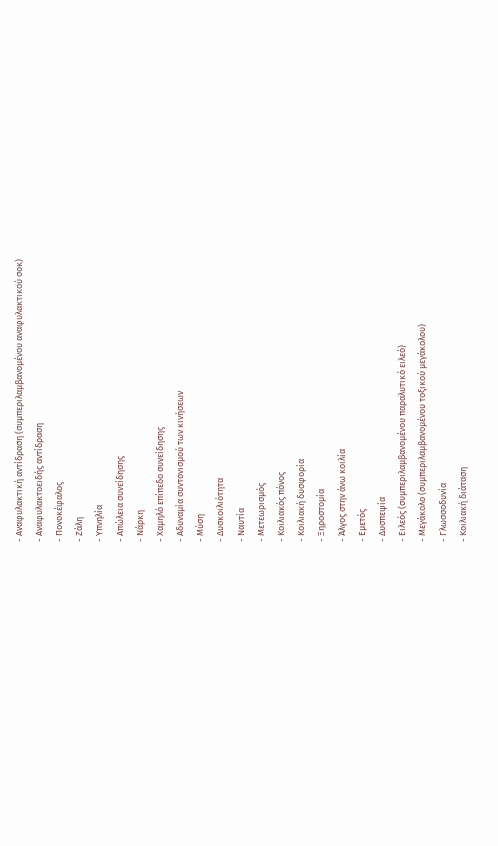- Αναφυλακτική αντίδραση (συμπεριλαμβανομένου αναφυλακτικού σοκ)
- Αναφυλακτοειδής αντίδραση
- Πονοκέφαλος
- Ζάλη
- Υπνηλία
- Απώλεια συνείδησης
- Νάρκη
- Χαμηλό επίπεδο συνείδησης
- Αδυναμία συντονισμού των κινήσεων
- Μύση
- Δυσκοιλιότητα
- Ναυτία
- Μετεωρισμός
- Κοιλιακός πόνος
- Κοιλιακή δυσφορία
- Ξηροστομία
- Άλγος στην άνω κοιλία
- Εμετός
- Δυσπεψία
- Ειλεός (συμπεριλαμβανομένου παραλυτικό ειλεό)
- Μεγάκολο (συμπεριλαμβανομένου τοξικού μεγάκολου)
- Γλωσσοδυνία
- Κοιλιακή διάταση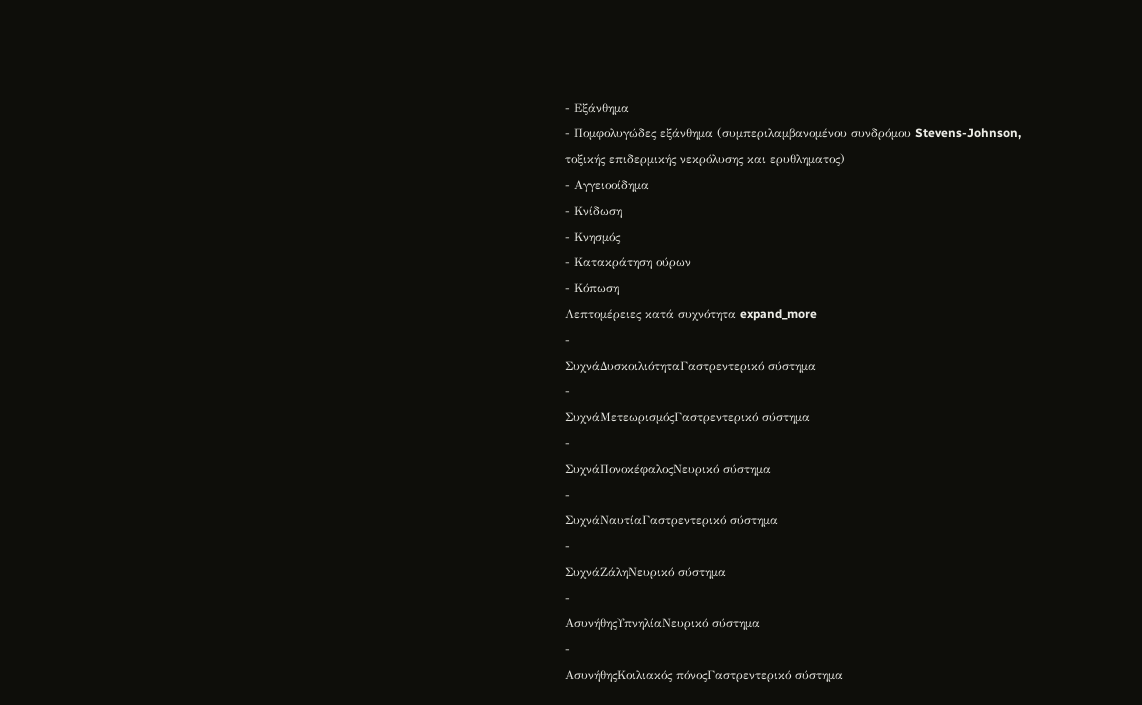- Εξάνθημα
- Πομφολυγώδες εξάνθημα (συμπεριλαμβανομένου συνδρόμου Stevens-Johnson, τοξικής επιδερμικής νεκρόλυσης και ερυθληματος)
- Αγγειοοίδημα
- Κνίδωση
- Κνησμός
- Κατακράτηση ούρων
- Κόπωση
Λεπτομέρειες κατά συχνότητα expand_more
-
ΣυχνάΔυσκοιλιότηταΓαστρεντερικό σύστημα
-
ΣυχνάΜετεωρισμόςΓαστρεντερικό σύστημα
-
ΣυχνάΠονοκέφαλοςΝευρικό σύστημα
-
ΣυχνάΝαυτίαΓαστρεντερικό σύστημα
-
ΣυχνάΖάληΝευρικό σύστημα
-
ΑσυνήθηςΥπνηλίαΝευρικό σύστημα
-
ΑσυνήθηςΚοιλιακός πόνοςΓαστρεντερικό σύστημα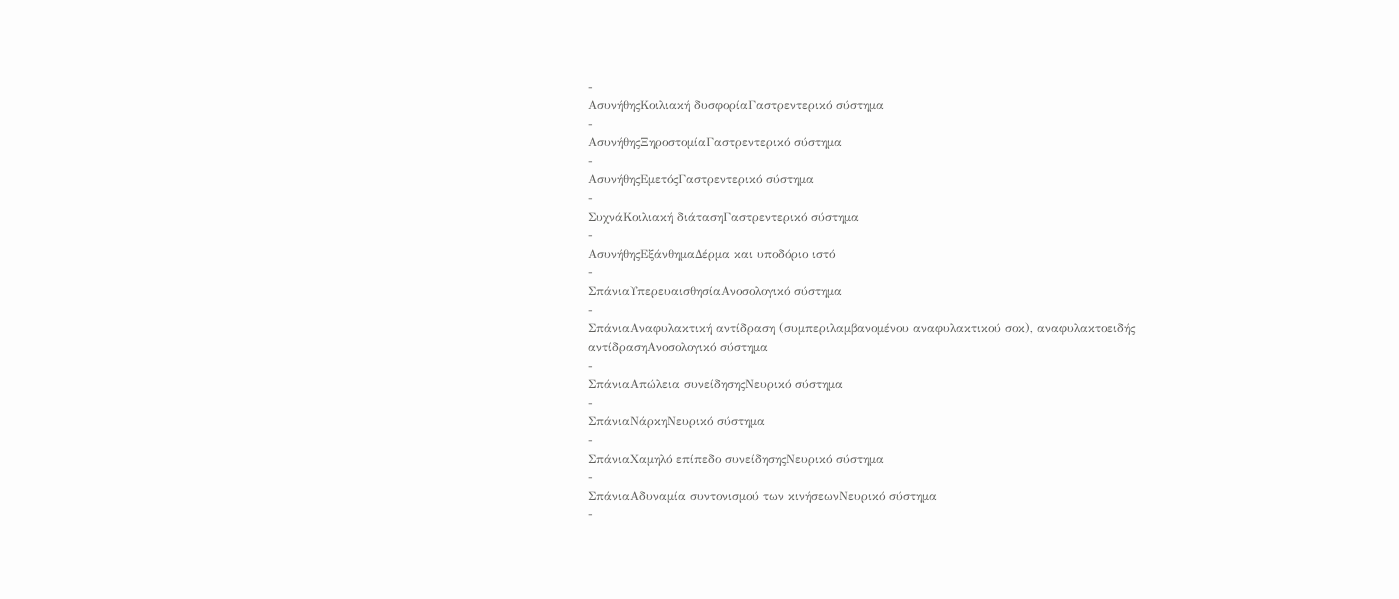-
ΑσυνήθηςΚοιλιακή δυσφορίαΓαστρεντερικό σύστημα
-
ΑσυνήθηςΞηροστομίαΓαστρεντερικό σύστημα
-
ΑσυνήθηςΕμετόςΓαστρεντερικό σύστημα
-
ΣυχνάΚοιλιακή διάτασηΓαστρεντερικό σύστημα
-
ΑσυνήθηςΕξάνθημαΔέρμα και υποδόριο ιστό
-
ΣπάνιαΥπερευαισθησίαΑνοσολογικό σύστημα
-
ΣπάνιαΑναφυλακτική αντίδραση (συμπεριλαμβανομένου αναφυλακτικού σοκ), αναφυλακτοειδής αντίδρασηΑνοσολογικό σύστημα
-
ΣπάνιαΑπώλεια συνείδησηςΝευρικό σύστημα
-
ΣπάνιαΝάρκηΝευρικό σύστημα
-
ΣπάνιαΧαμηλό επίπεδο συνείδησηςΝευρικό σύστημα
-
ΣπάνιαΑδυναμία συντονισμού των κινήσεωνΝευρικό σύστημα
-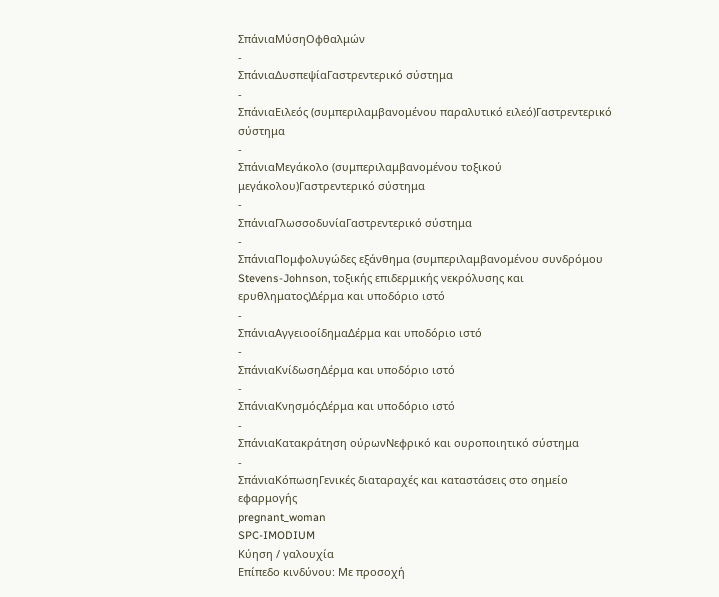ΣπάνιαΜύσηΟφθαλμών
-
ΣπάνιαΔυσπεψίαΓαστρεντερικό σύστημα
-
ΣπάνιαΕιλεός (συμπεριλαμβανομένου παραλυτικό ειλεό)Γαστρεντερικό σύστημα
-
ΣπάνιαΜεγάκολο (συμπεριλαμβανομένου τοξικού μεγάκολου)Γαστρεντερικό σύστημα
-
ΣπάνιαΓλωσσοδυνίαΓαστρεντερικό σύστημα
-
ΣπάνιαΠομφολυγώδες εξάνθημα (συμπεριλαμβανομένου συνδρόμου Stevens-Johnson, τοξικής επιδερμικής νεκρόλυσης και ερυθληματος)Δέρμα και υποδόριο ιστό
-
ΣπάνιαΑγγειοοίδημαΔέρμα και υποδόριο ιστό
-
ΣπάνιαΚνίδωσηΔέρμα και υποδόριο ιστό
-
ΣπάνιαΚνησμόςΔέρμα και υποδόριο ιστό
-
ΣπάνιαΚατακράτηση ούρωνΝεφρικό και ουροποιητικό σύστημα
-
ΣπάνιαΚόπωσηΓενικές διαταραχές και καταστάσεις στο σημείο εφαρμογής
pregnant_woman
SPC-IMODIUM
Κύηση / γαλουχία
Επίπεδο κινδύνου: Με προσοχή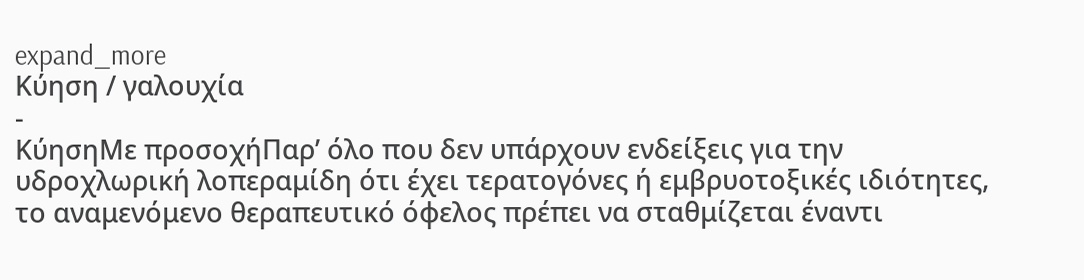expand_more
Κύηση / γαλουχία
-
ΚύησηΜε προσοχήΠαρ’ όλο που δεν υπάρχουν ενδείξεις για την υδροχλωρική λοπεραμίδη ότι έχει τερατογόνες ή εμβρυοτοξικές ιδιότητες, το αναμενόμενο θεραπευτικό όφελος πρέπει να σταθμίζεται έναντι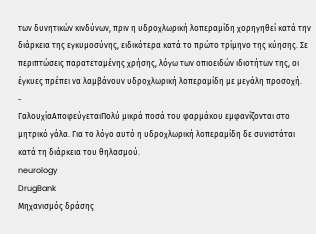των δυνητικών κινδύνων, πριν η υδροχλωρική λοπεραμίδη χορηγηθεί κατά την διάρκεια της εγκυμοσύνης, ειδικότερα κατά το πρώτο τρίμηνο της κύησης. Σε περιπτώσεις παρατεταμένης χρήσης, λόγω των οπιοειδών ιδιοτήτων της, οι έγκυες πρέπει να λαμβάνουν υδροχλωρική λοπεραμίδη με μεγάλη προσοχή.
-
ΓαλουχίαΑποφεύγεταιΠολύ μικρά ποσά του φαρμάκου εμφανίζονται στο μητρικό γάλα. Για το λόγο αυτό η υδροχλωρική λοπεραμίδη δε συνιστάται κατά τη διάρκεια του θηλασμού.
neurology
DrugBank
Μηχανισμός δράσης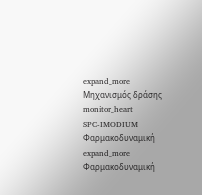expand_more
Μηχανισμός δράσης
monitor_heart
SPC-IMODIUM
Φαρμακοδυναμική
expand_more
Φαρμακοδυναμική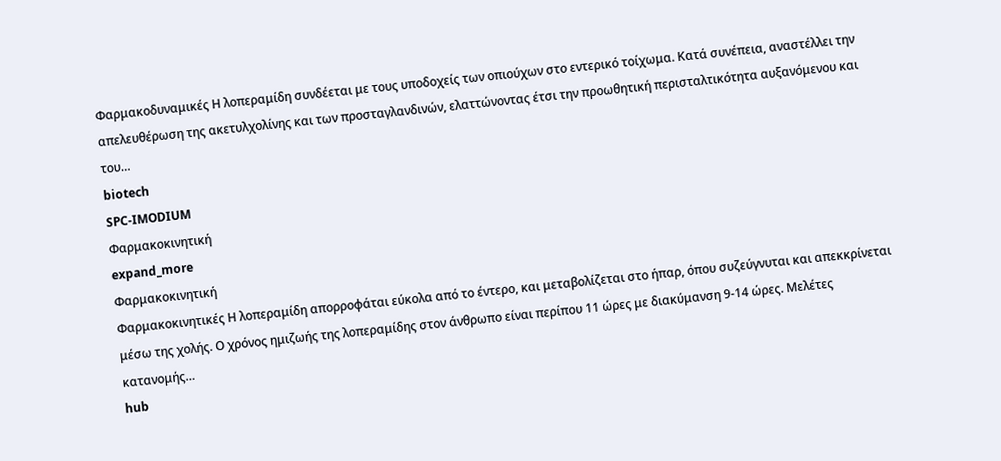Φαρμακοδυναμικές Η λοπεραμίδη συνδέεται με τους υποδοχείς των οπιούχων στο εντερικό τοίχωμα. Κατά συνέπεια, αναστέλλει την απελευθέρωση της ακετυλχολίνης και των προσταγλανδινών, ελαττώνοντας έτσι την προωθητική περισταλτικότητα αυξανόμενου και του…
biotech
SPC-IMODIUM
Φαρμακοκινητική
expand_more
Φαρμακοκινητική
Φαρμακοκινητικές Η λοπεραμίδη απορροφάται εύκολα από το έντερο, και μεταβολίζεται στο ήπαρ, όπου συζεύγνυται και απεκκρίνεται μέσω της χολής. Ο χρόνος ημιζωής της λοπεραμίδης στον άνθρωπο είναι περίπου 11 ώρες με διακύμανση 9-14 ώρες. Μελέτες κατανομής…
hub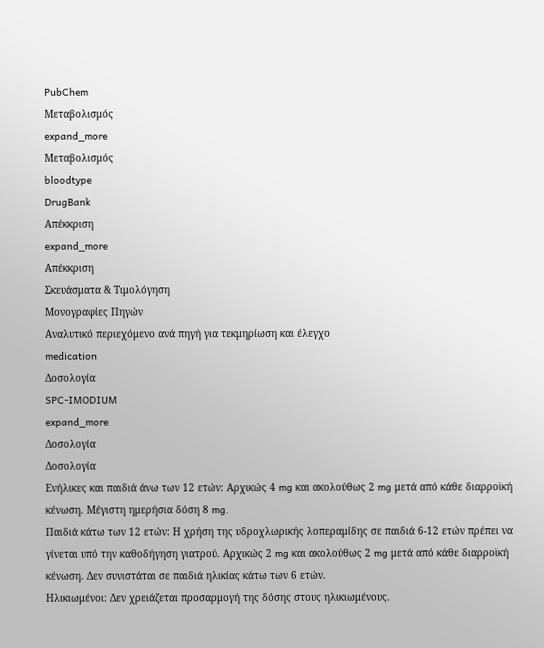PubChem
Μεταβολισμός
expand_more
Μεταβολισμός
bloodtype
DrugBank
Απέκκριση
expand_more
Απέκκριση
Σκευάσματα & Τιμολόγηση
Μονογραφίες Πηγών
Αναλυτικό περιεχόμενο ανά πηγή για τεκμηρίωση και έλεγχο
medication
Δοσολογία
SPC-IMODIUM
expand_more
Δοσολογία
Δοσολογία
Ενήλικες και παιδιά άνω των 12 ετών: Αρχικώς 4 mg και ακολούθως 2 mg μετά από κάθε διαρροϊκή κένωση. Μέγιστη ημερήσια δόση 8 mg.
Παιδιά κάτω των 12 ετών: Η χρήση της υδροχλωρικής λοπεραμίδης σε παιδιά 6-12 ετών πρέπει να γίνεται υπό την καθοδήγηση γιατρού. Αρχικώς 2 mg και ακολούθως 2 mg μετά από κάθε διαρροϊκή κένωση. Δεν συνιστάται σε παιδιά ηλικίας κάτω των 6 ετών.
Ηλικιωμένοι: Δεν χρειάζεται προσαρμογή της δόσης στους ηλικιωμένους.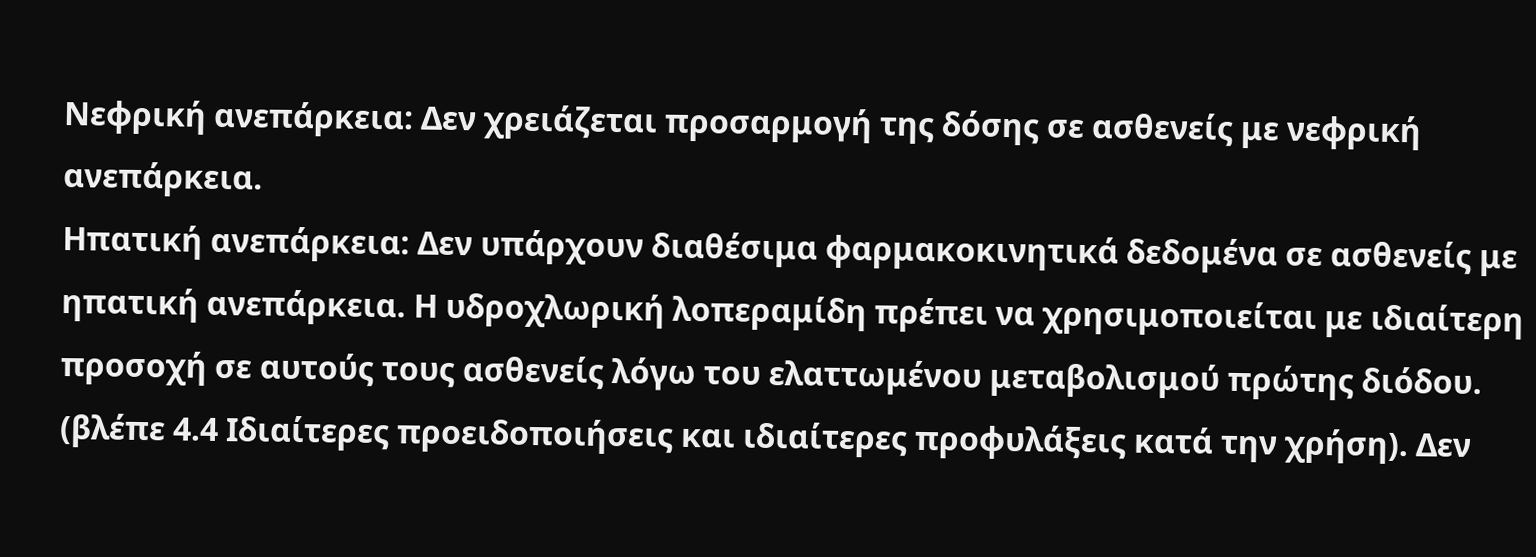Νεφρική ανεπάρκεια: Δεν χρειάζεται προσαρμογή της δόσης σε ασθενείς με νεφρική ανεπάρκεια.
Ηπατική ανεπάρκεια: Δεν υπάρχουν διαθέσιμα φαρμακοκινητικά δεδομένα σε ασθενείς με ηπατική ανεπάρκεια. Η υδροχλωρική λοπεραμίδη πρέπει να χρησιμοποιείται με ιδιαίτερη προσοχή σε αυτούς τους ασθενείς λόγω του ελαττωμένου μεταβολισμού πρώτης διόδου. (βλέπε 4.4 Ιδιαίτερες προειδοποιήσεις και ιδιαίτερες προφυλάξεις κατά την χρήση). Δεν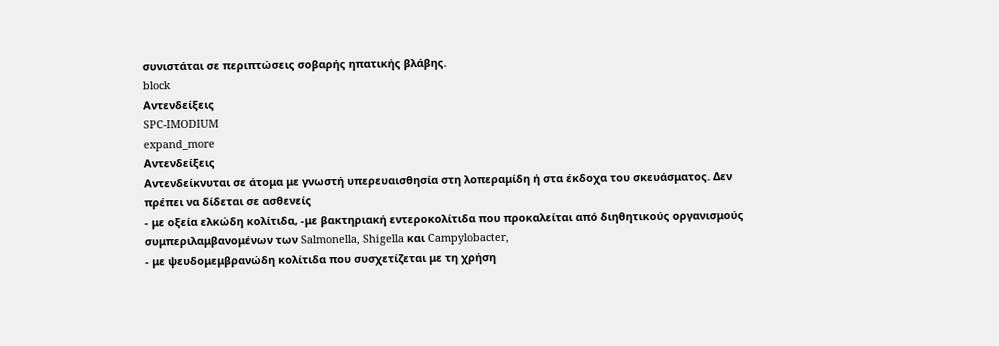συνιστάται σε περιπτώσεις σοβαρής ηπατικής βλάβης.
block
Αντενδείξεις
SPC-IMODIUM
expand_more
Αντενδείξεις
Αντενδείκνυται σε άτομα με γνωστή υπερευαισθησία στη λοπεραμίδη ή στα έκδοχα του σκευάσματος. Δεν πρέπει να δίδεται σε ασθενείς
- με οξεία ελκώδη κολίτιδα, -με βακτηριακή εντεροκολίτιδα που προκαλείται από διηθητικούς οργανισμούς συμπεριλαμβανομένων των Salmonella, Shigella και Campylobacter,
- με ψευδομεμβρανώδη κολίτιδα που συσχετίζεται με τη χρήση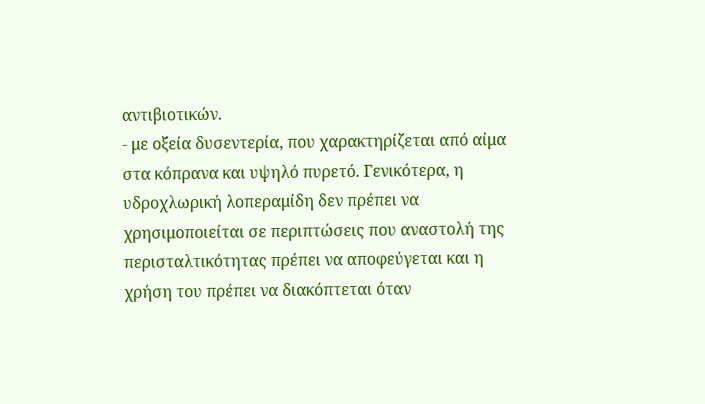αντιβιοτικών.
- με οξεία δυσεντερία, που χαρακτηρίζεται από αίμα στα κόπρανα και υψηλό πυρετό. Γενικότερα, η υδροχλωρική λοπεραμίδη δεν πρέπει να χρησιμοποιείται σε περιπτώσεις που αναστολή της περισταλτικότητας πρέπει να αποφεύγεται και η χρήση του πρέπει να διακόπτεται όταν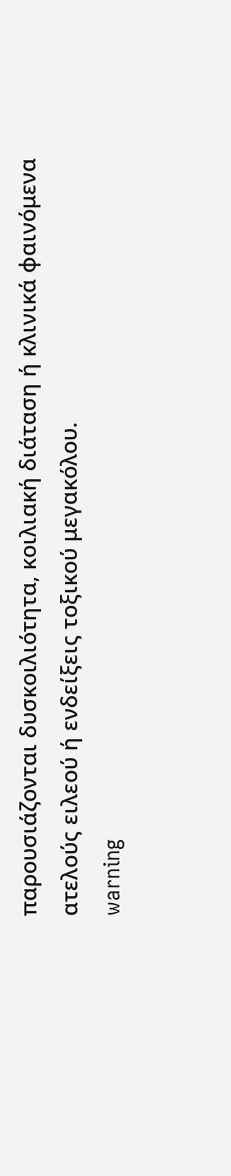παρουσιάζονται δυσκοιλιότητα, κοιλιακή διάταση ή κλινικά φαινόμενα ατελούς ειλεού ή ενδείξεις τοξικού μεγακόλου.
warning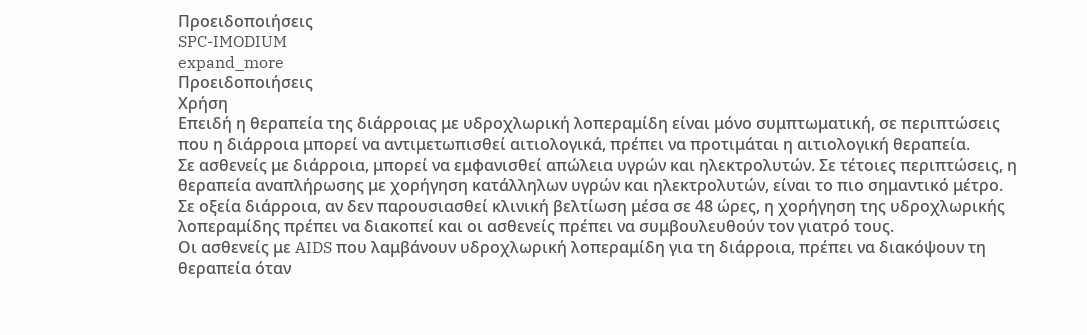Προειδοποιήσεις
SPC-IMODIUM
expand_more
Προειδοποιήσεις
Χρήση
Επειδή η θεραπεία της διάρροιας με υδροχλωρική λοπεραμίδη είναι μόνο συμπτωματική, σε περιπτώσεις που η διάρροια μπορεί να αντιμετωπισθεί αιτιολογικά, πρέπει να προτιμάται η αιτιολογική θεραπεία.
Σε ασθενείς με διάρροια, μπορεί να εμφανισθεί απώλεια υγρών και ηλεκτρολυτών. Σε τέτοιες περιπτώσεις, η θεραπεία αναπλήρωσης με χορήγηση κατάλληλων υγρών και ηλεκτρολυτών, είναι το πιο σημαντικό μέτρο.
Σε οξεία διάρροια, αν δεν παρουσιασθεί κλινική βελτίωση μέσα σε 48 ώρες, η χορήγηση της υδροχλωρικής λοπεραμίδης πρέπει να διακοπεί και οι ασθενείς πρέπει να συμβουλευθούν τον γιατρό τους.
Οι ασθενείς με AIDS που λαμβάνουν υδροχλωρική λοπεραμίδη για τη διάρροια, πρέπει να διακόψουν τη θεραπεία όταν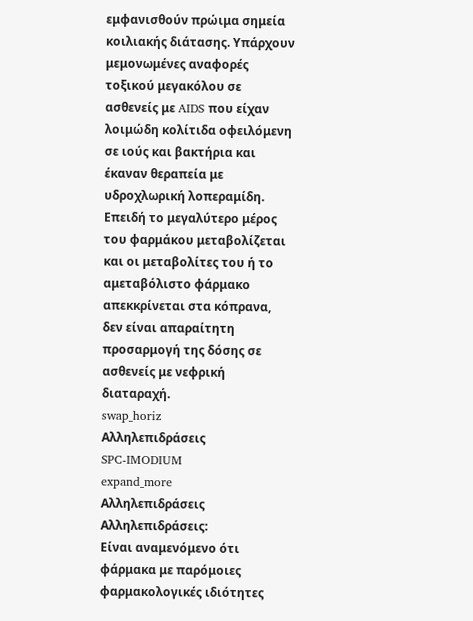εμφανισθούν πρώιμα σημεία κοιλιακής διάτασης. Υπάρχουν μεμονωμένες αναφορές τοξικού μεγακόλου σε ασθενείς με AIDS που είχαν λοιμώδη κολίτιδα οφειλόμενη σε ιούς και βακτήρια και έκαναν θεραπεία με υδροχλωρική λοπεραμίδη.
Επειδή το μεγαλύτερο μέρος του φαρμάκου μεταβολίζεται και οι μεταβολίτες του ή το αμεταβόλιστο φάρμακο απεκκρίνεται στα κόπρανα, δεν είναι απαραίτητη προσαρμογή της δόσης σε ασθενείς με νεφρική διαταραχή.
swap_horiz
Αλληλεπιδράσεις
SPC-IMODIUM
expand_more
Αλληλεπιδράσεις
Αλληλεπιδράσεις:
Είναι αναμενόμενο ότι φάρμακα με παρόμοιες φαρμακολογικές ιδιότητες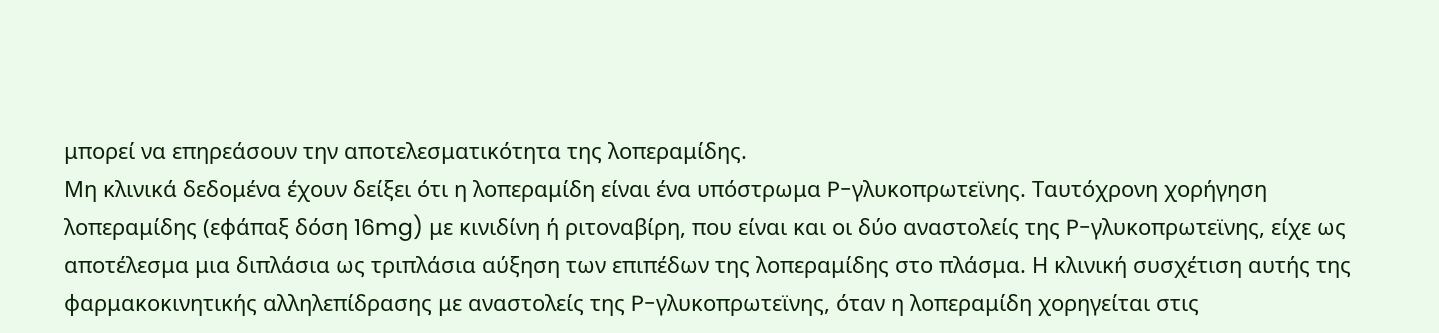μπορεί να επηρεάσουν την αποτελεσματικότητα της λοπεραμίδης.
Μη κλινικά δεδομένα έχουν δείξει ότι η λοπεραμίδη είναι ένα υπόστρωμα P-γλυκοπρωτεϊνης. Ταυτόχρονη χορήγηση λοπεραμίδης (εφάπαξ δόση 16mg) με κινιδίνη ή ριτοναβίρη, που είναι και οι δύο αναστολείς της P-γλυκοπρωτεϊνης, είχε ως αποτέλεσμα μια διπλάσια ως τριπλάσια αύξηση των επιπέδων της λοπεραμίδης στο πλάσμα. Η κλινική συσχέτιση αυτής της φαρμακοκινητικής αλληλεπίδρασης με αναστολείς της P-γλυκοπρωτεϊνης, όταν η λοπεραμίδη χορηγείται στις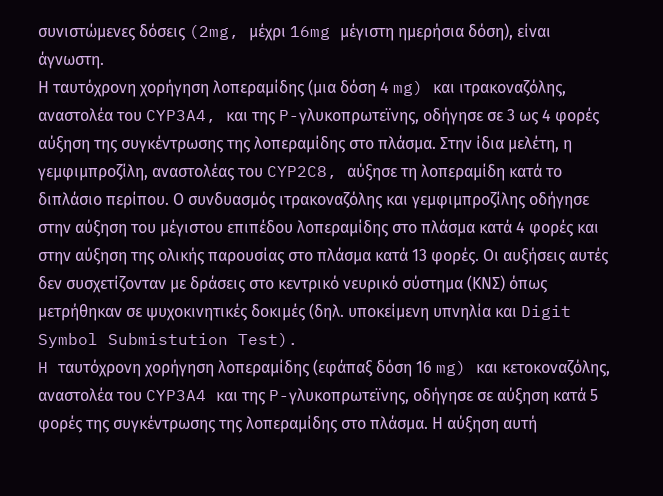συνιστώμενες δόσεις (2mg, μέχρι 16mg μέγιστη ημερήσια δόση), είναι άγνωστη.
Η ταυτόχρονη χορήγηση λοπεραμίδης (μια δόση 4 mg) και ιτρακοναζόλης, αναστολέα του CYP3A4, και της P-γλυκοπρωτεϊνης, οδήγησε σε 3 ως 4 φορές αύξηση της συγκέντρωσης της λοπεραμίδης στο πλάσμα. Στην ίδια μελέτη, η γεμφιμπροζίλη, αναστολέας του CYP2C8, αύξησε τη λοπεραμίδη κατά το διπλάσιο περίπου. Ο συνδυασμός ιτρακοναζόλης και γεμφιμπροζίλης οδήγησε στην αύξηση του μέγιστου επιπέδου λοπεραμίδης στο πλάσμα κατά 4 φορές και στην αύξηση της ολικής παρουσίας στο πλάσμα κατά 13 φορές. Οι αυξήσεις αυτές δεν συσχετίζονταν με δράσεις στο κεντρικό νευρικό σύστημα (ΚΝΣ) όπως μετρήθηκαν σε ψυχοκινητικές δοκιμές (δηλ. υποκείμενη υπνηλία και Digit Symbol Submistution Test).
H ταυτόχρονη χορήγηση λοπεραμίδης (εφάπαξ δόση 16 mg) και κετοκοναζόλης, αναστολέα του CYP3A4 και της P-γλυκοπρωτεϊνης, οδήγησε σε αύξηση κατά 5 φορές της συγκέντρωσης της λοπεραμίδης στο πλάσμα. Η αύξηση αυτή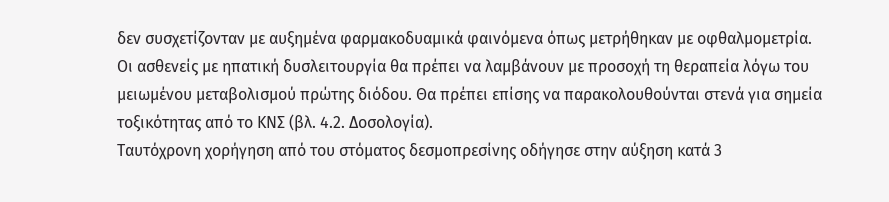δεν συσχετίζονταν με αυξημένα φαρμακοδυαμικά φαινόμενα όπως μετρήθηκαν με οφθαλμομετρία.
Οι ασθενείς με ηπατική δυσλειτουργία θα πρέπει να λαμβάνουν με προσοχή τη θεραπεία λόγω του μειωμένου μεταβολισμού πρώτης διόδου. Θα πρέπει επίσης να παρακολουθούνται στενά για σημεία τοξικότητας από το ΚΝΣ (βλ. 4.2. Δοσολογία).
Ταυτόχρονη χορήγηση από του στόματος δεσμοπρεσίνης οδήγησε στην αύξηση κατά 3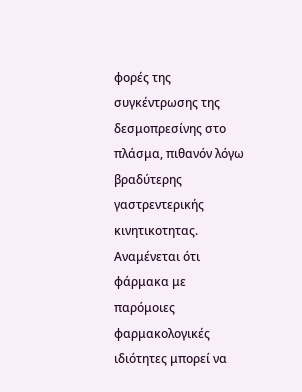φορές της συγκέντρωσης της δεσμοπρεσίνης στο πλάσμα, πιθανόν λόγω βραδύτερης γαστρεντερικής κινητικοτητας.
Αναμένεται ότι φάρμακα με παρόμοιες φαρμακολογικές ιδιότητες μπορεί να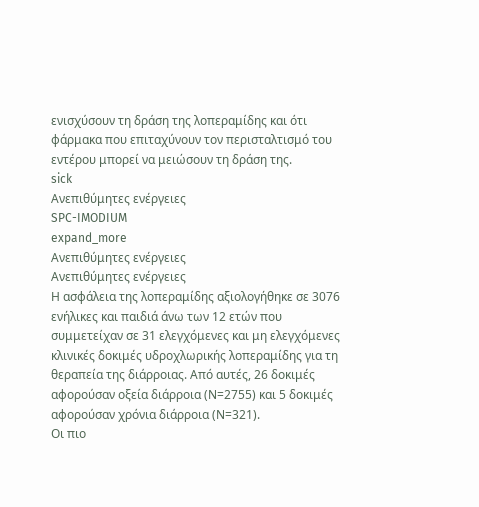ενισχύσουν τη δράση της λοπεραμίδης και ότι φάρμακα που επιταχύνουν τον περισταλτισμό του εντέρου μπορεί να μειώσουν τη δράση της.
sick
Ανεπιθύμητες ενέργειες
SPC-IMODIUM
expand_more
Ανεπιθύμητες ενέργειες
Ανεπιθύμητες ενέργειες
Η ασφάλεια της λοπεραμίδης αξιολογήθηκε σε 3076 ενήλικες και παιδιά άνω των 12 ετών που συμμετείχαν σε 31 ελεγχόμενες και μη ελεγχόμενες κλινικές δοκιμές υδροχλωρικής λοπεραμίδης για τη θεραπεία της διάρροιας. Από αυτές, 26 δοκιμές αφορούσαν οξεία διάρροια (Ν=2755) και 5 δοκιμές αφορούσαν χρόνια διάρροια (Ν=321).
Οι πιο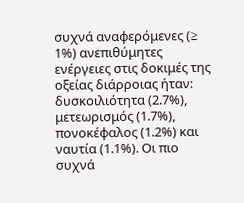συχνά αναφερόμενες (≥ 1%) ανεπιθύμητες ενέργειες στις δοκιμές της οξείας διάρροιας ήταν: δυσκοιλιότητα (2.7%), μετεωρισμός (1.7%), πονοκέφαλος (1.2%) και ναυτία (1.1%). Οι πιο συχνά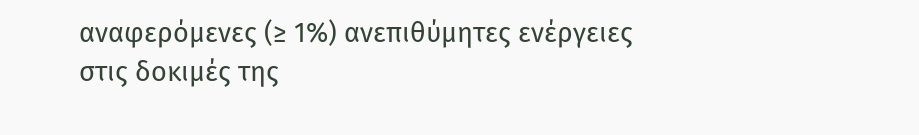αναφερόμενες (≥ 1%) ανεπιθύμητες ενέργειες στις δοκιμές της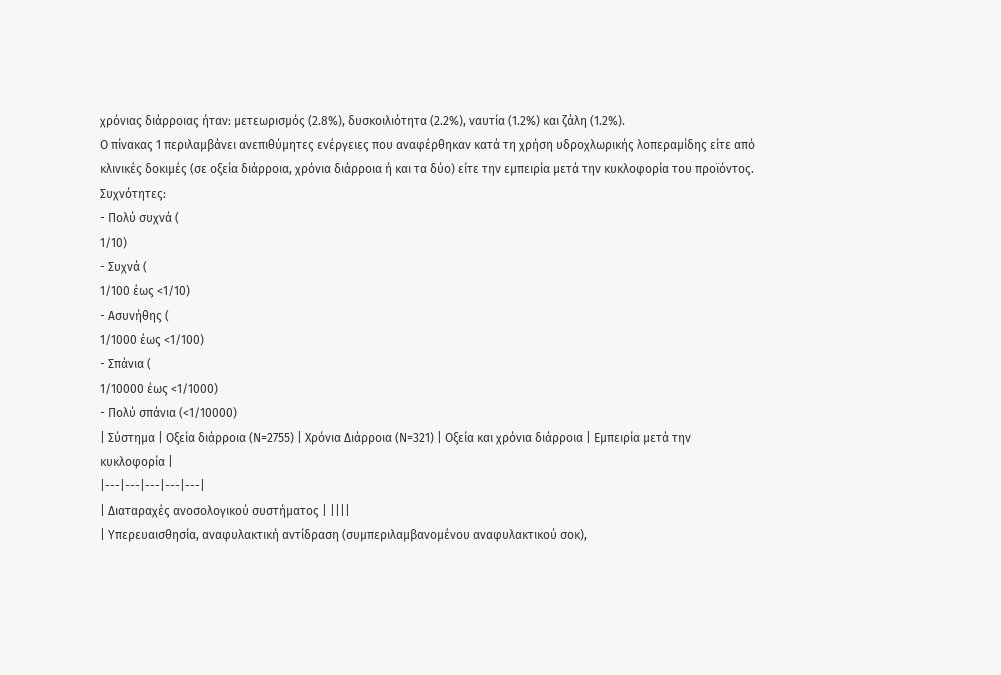χρόνιας διάρροιας ήταν: μετεωρισμός (2.8%), δυσκοιλιότητα (2.2%), ναυτία (1.2%) και ζάλη (1.2%).
Ο πίνακας 1 περιλαμβάνει ανεπιθύμητες ενέργειες που αναφέρθηκαν κατά τη χρήση υδροχλωρικής λοπεραμίδης είτε από κλινικές δοκιμές (σε οξεία διάρροια, χρόνια διάρροια ή και τα δύο) είτε την εμπειρία μετά την κυκλοφορία του προϊόντος.
Συχνότητες:
- Πολύ συχνά (
1/10)
- Συχνά (
1/100 έως <1/10)
- Ασυνήθης (
1/1000 έως <1/100)
- Σπάνια (
1/10000 έως <1/1000)
- Πολύ σπάνια (<1/10000)
| Σύστημα | Οξεία διάρροια (Ν=2755) | Χρόνια Διάρροια (Ν=321) | Οξεία και χρόνια διάρροια | Εμπειρία μετά την κυκλοφορία |
|---|---|---|---|---|
| Διαταραχές ανοσολογικού συστήματος | ||||
| Υπερευαισθησία, αναφυλακτική αντίδραση (συμπεριλαμβανομένου αναφυλακτικού σοκ),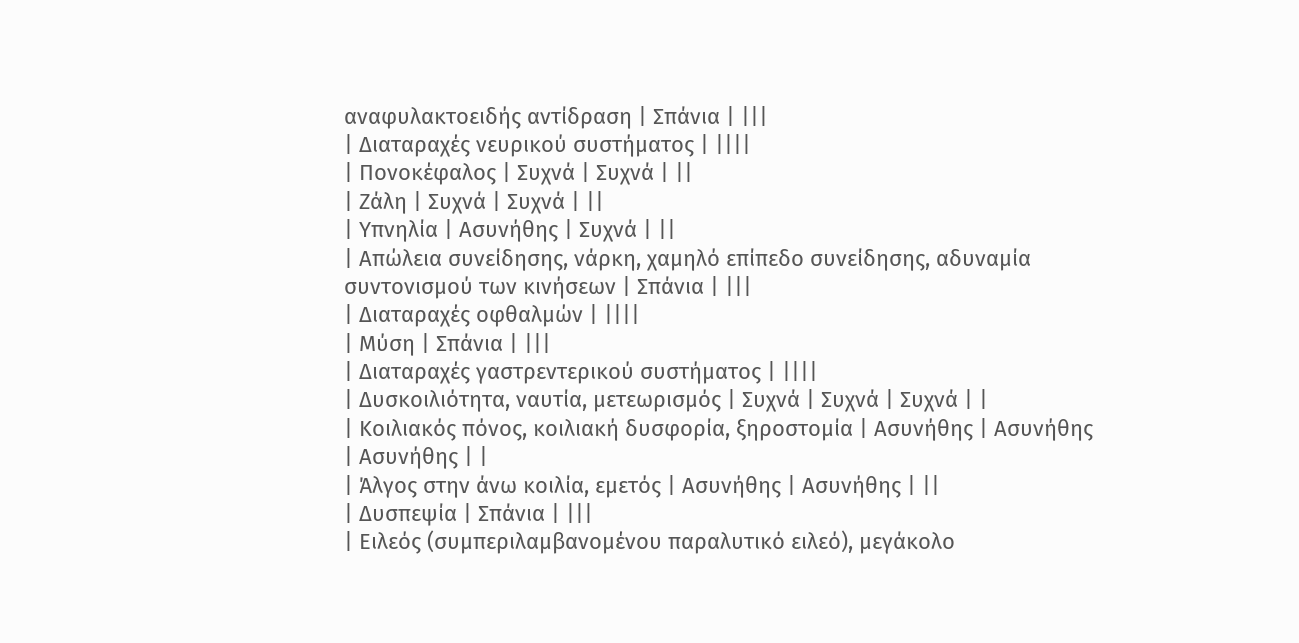αναφυλακτοειδής αντίδραση | Σπάνια | |||
| Διαταραχές νευρικού συστήματος | ||||
| Πονοκέφαλος | Συχνά | Συχνά | ||
| Ζάλη | Συχνά | Συχνά | ||
| Υπνηλία | Ασυνήθης | Συχνά | ||
| Απώλεια συνείδησης, νάρκη, χαμηλό επίπεδο συνείδησης, αδυναμία συντονισμού των κινήσεων | Σπάνια | |||
| Διαταραχές οφθαλμών | ||||
| Μύση | Σπάνια | |||
| Διαταραχές γαστρεντερικού συστήματος | ||||
| Δυσκοιλιότητα, ναυτία, μετεωρισμός | Συχνά | Συχνά | Συχνά | |
| Κοιλιακός πόνος, κοιλιακή δυσφορία, ξηροστομία | Ασυνήθης | Ασυνήθης | Ασυνήθης | |
| Άλγος στην άνω κοιλία, εμετός | Ασυνήθης | Ασυνήθης | ||
| Δυσπεψία | Σπάνια | |||
| Ειλεός (συμπεριλαμβανομένου παραλυτικό ειλεό), μεγάκολο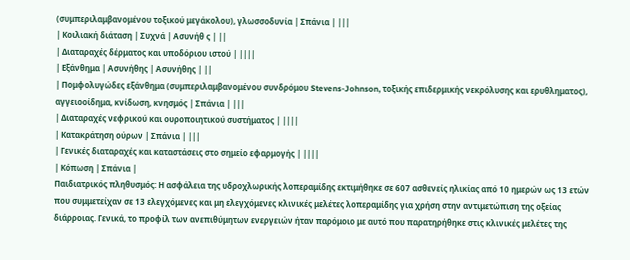(συμπεριλαμβανομένου τοξικού μεγάκολου), γλωσσοδυνία | Σπάνια | |||
| Κοιλιακή διάταση | Συχνά | Ασυνήθ ς | ||
| Διαταραχές δέρματος και υποδόριου ιστού | ||||
| Εξάνθημα | Ασυνήθης | Ασυνήθης | ||
| Πομφολυγώδες εξάνθημα (συμπεριλαμβανομένου συνδρόμου Stevens-Johnson, τοξικής επιδερμικής νεκρόλυσης και ερυθληματος), αγγειοοίδημα, κνίδωση, κνησμός | Σπάνια | |||
| Διαταραχές νεφρικού και ουροποιητικού συστήματος | ||||
| Κατακράτηση ούρων | Σπάνια | |||
| Γενικές διαταραχές και καταστάσεις στο σημείο εφαρμογής | ||||
| Κόπωση | Σπάνια |
Παιδιατρικός πληθυσμός: Η ασφάλεια της υδροχλωρικής λοπεραμίδης εκτιμήθηκε σε 607 ασθενείς ηλικίας από 10 ημερών ως 13 ετών που συμμετείχαν σε 13 ελεγχόμενες και μη ελεγχόμενες κλινικές μελέτες λοπεραμίδης για χρήση στην αντιμετώπιση της οξείας διάρροιας. Γενικά, το προφίλ των ανεπιθύμητων ενεργειών ήταν παρόμοιο με αυτό που παρατηρήθηκε στις κλινικές μελέτες της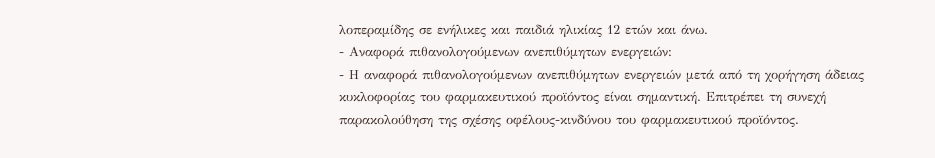λοπεραμίδης σε ενήλικες και παιδιά ηλικίας 12 ετών και άνω.
- Αναφορά πιθανολογούμενων ανεπιθύμητων ενεργειών:
- Η αναφορά πιθανολογούμενων ανεπιθύμητων ενεργειών μετά από τη χορήγηση άδειας κυκλοφορίας του φαρμακευτικού προϊόντος είναι σημαντική. Επιτρέπει τη συνεχή παρακολούθηση της σχέσης οφέλους-κινδύνου του φαρμακευτικού προϊόντος.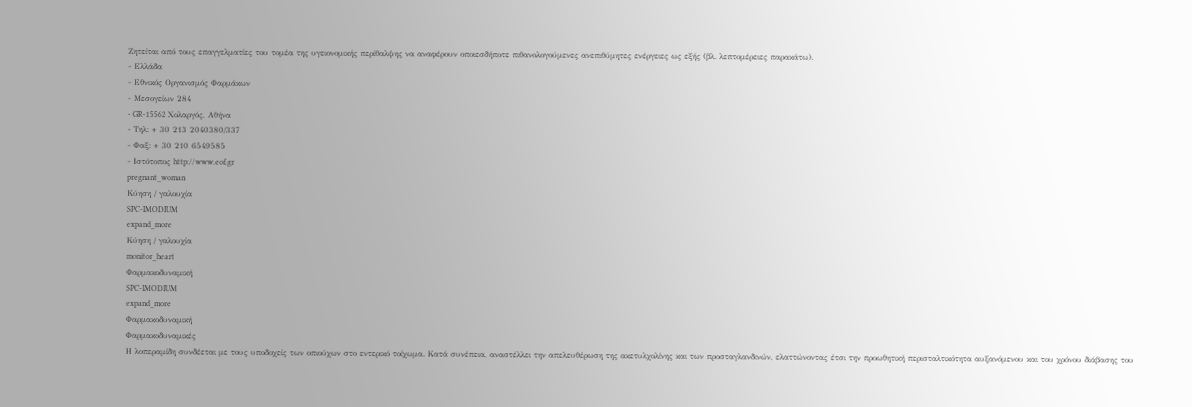Ζητείται από τους επαγγελματίες του τομέα της υγειονομικής περίθαλψης να αναφέρουν οποιεσδήποτε πιθανολογούμενες ανεπιθύμητες ενέργειες ως εξής (βλ. λεπτομέρειες παρακάτω).
- Ελλάδα
- Εθνικός Οργανισμός Φαρμάκων
- Μεσογείων 284
- GR-15562 Χολαργός, Αθήνα
- Τηλ: + 30 213 2040380/337
- Φαξ: + 30 210 6549585
- Ιστότοπος http://www.eof.gr
pregnant_woman
Κύηση / γαλουχία
SPC-IMODIUM
expand_more
Κύηση / γαλουχία
monitor_heart
Φαρμακοδυναμική
SPC-IMODIUM
expand_more
Φαρμακοδυναμική
Φαρμακοδυναμικές
Η λοπεραμίδη συνδέεται με τους υποδοχείς των οπιούχων στο εντερικό τοίχωμα. Κατά συνέπεια, αναστέλλει την απελευθέρωση της ακετυλχολίνης και των προσταγλανδινών, ελαττώνοντας έτσι την προωθητική περισταλτικότητα αυξανόμενου και του χρόνου διάβασης του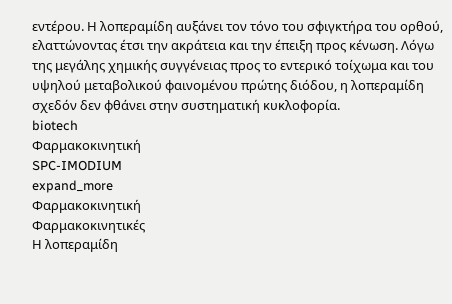εντέρου. Η λοπεραμίδη αυξάνει τον τόνο του σφιγκτήρα του ορθού, ελαττώνοντας έτσι την ακράτεια και την έπειξη προς κένωση. Λόγω της μεγάλης χημικής συγγένειας προς το εντερικό τοίχωμα και του υψηλού μεταβολικού φαινομένου πρώτης διόδου, η λοπεραμίδη σχεδόν δεν φθάνει στην συστηματική κυκλοφορία.
biotech
Φαρμακοκινητική
SPC-IMODIUM
expand_more
Φαρμακοκινητική
Φαρμακοκινητικές
Η λοπεραμίδη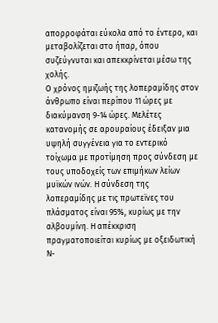απορροφάται εύκολα από το έντερο, και μεταβολίζεται στο ήπαρ, όπου συζεύγνυται και απεκκρίνεται μέσω της χολής.
Ο χρόνος ημιζωής της λοπεραμίδης στον άνθρωπο είναι περίπου 11 ώρες με διακύμανση 9-14 ώρες. Μελέτες κατανομής σε αρουραίους έδειξαν μια υψηλή συγγένεια για το εντερικό τοίχωμα με προτίμηση προς σύνδεση με τους υποδοχείς των επιμήκων λείων μυϊκών ινών. Η σύνδεση της λοπεραμίδης με τις πρωτεϊνες του πλάσματος είναι 95%, κυρίως με την αλβουμίνη. Η απέκκριση πραγματοποιείται κυρίως με οξειδωτική Ν-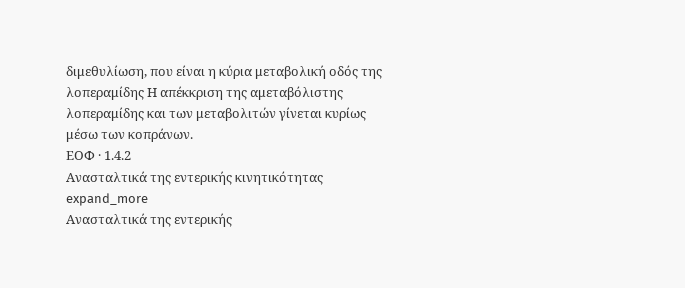διμεθυλίωση, που είναι η κύρια μεταβολική οδός της λοπεραμίδης Η απέκκριση της αμεταβόλιστης λοπεραμίδης και των μεταβολιτών γίνεται κυρίως μέσω των κοπράνων.
ΕΟΦ · 1.4.2
Aνασταλτικά της εντερικής κινητικότητας
expand_more
Aνασταλτικά της εντερικής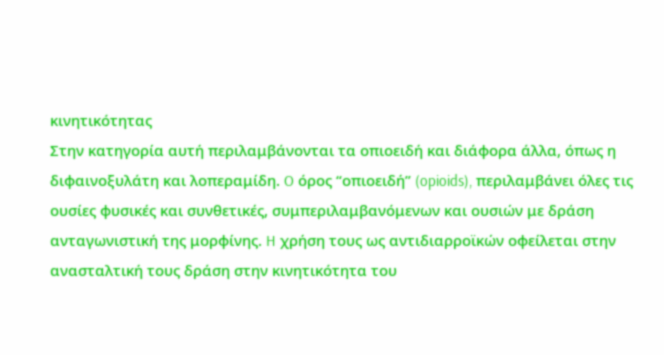κινητικότητας
Στην κατηγορία αυτή περιλαμβάνονται τα οπιοειδή και διάφορα άλλα, όπως η διφαινοξυλάτη και λοπεραμίδη. O όρος “οπιοειδή” (opioids), περιλαμβάνει όλες τις ουσίες φυσικές και συνθετικές, συμπεριλαμβανόμενων και ουσιών με δράση ανταγωνιστική της μορφίνης. H χρήση τους ως αντιδιαρροϊκών οφείλεται στην ανασταλτική τους δράση στην κινητικότητα του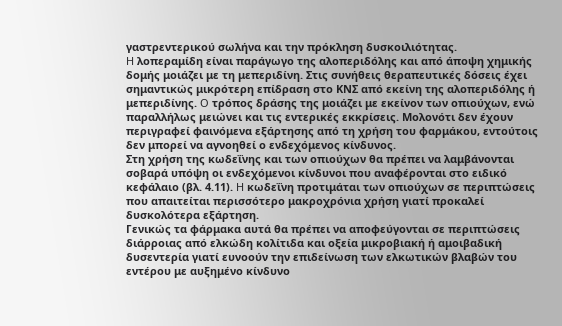γαστρεντερικού σωλήνα και την πρόκληση δυσκοιλιότητας.
H λοπεραμίδη είναι παράγωγο της αλοπεριδόλης και από άποψη χημικής δομής μοιάζει με τη μεπεριδίνη. Στις συνήθεις θεραπευτικές δόσεις έχει σημαντικώς μικρότερη επίδραση στο KNΣ από εκείνη της αλοπεριδόλης ή μεπεριδίνης. O τρόπος δράσης της μοιάζει με εκείνον των οπιούχων, ενώ παραλλήλως μειώνει και τις εντερικές εκκρίσεις. Mολονότι δεν έχουν περιγραφεί φαινόμενα εξάρτησης από τη χρήση του φαρμάκου, εντούτοις δεν μπορεί να αγνοηθεί ο ενδεχόμενος κίνδυνος.
Στη χρήση της κωδεΐνης και των οπιούχων θα πρέπει να λαμβάνονται σοβαρά υπόψη οι ενδεχόμενοι κίνδυνοι που αναφέρονται στο ειδικό κεφάλαιο (βλ. 4.11). H κωδεΐνη προτιμάται των οπιούχων σε περιπτώσεις που απαιτείται περισσότερο μακροχρόνια χρήση γιατί προκαλεί δυσκολότερα εξάρτηση.
Γενικώς τα φάρμακα αυτά θα πρέπει να αποφεύγονται σε περιπτώσεις διάρροιας από ελκώδη κολίτιδα και οξεία μικροβιακή ή αμοιβαδική δυσεντερία γιατί ευνοούν την επιδείνωση των ελκωτικών βλαβών του εντέρου με αυξημένο κίνδυνο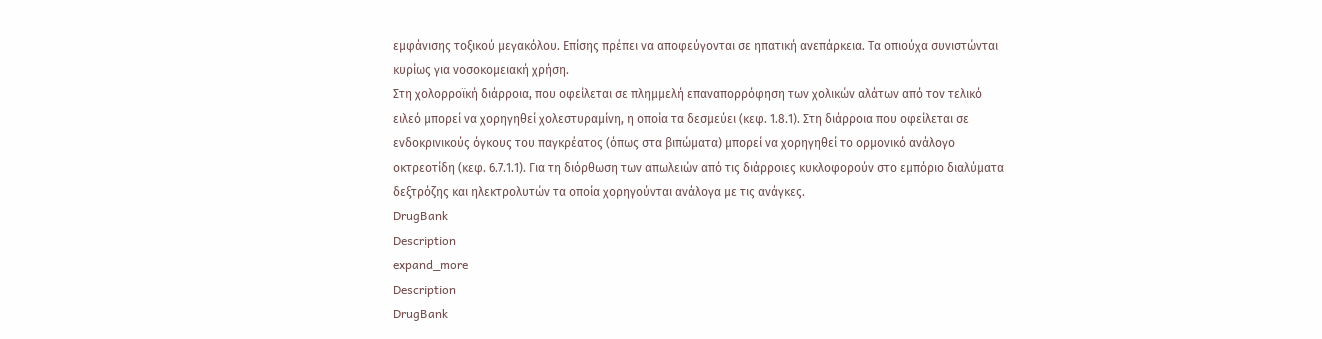εμφάνισης τοξικού μεγακόλου. Eπίσης πρέπει να αποφεύγονται σε ηπατική ανεπάρκεια. Tα οπιούχα συνιστώνται κυρίως για νοσοκομειακή χρήση.
Στη χολορροϊκή διάρροια, που οφείλεται σε πλημμελή επαναπορρόφηση των χολικών αλάτων από τον τελικό ειλεό μπορεί να χορηγηθεί χολεστυραμίνη, η οποία τα δεσμεύει (κεφ. 1.8.1). Στη διάρροια που οφείλεται σε ενδοκρινικούς όγκους του παγκρέατος (όπως στα βιπώματα) μπορεί να χορηγηθεί το ορμονικό ανάλογο οκτρεοτίδη (κεφ. 6.7.1.1). Για τη διόρθωση των απωλειών από τις διάρροιες κυκλοφορούν στο εμπόριο διαλύματα δεξτρόζης και ηλεκτρολυτών τα οποία χορηγούνται ανάλογα με τις ανάγκες.
DrugBank
Description
expand_more
Description
DrugBank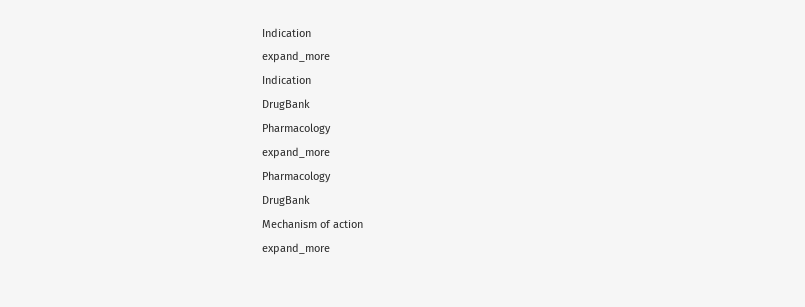Indication
expand_more
Indication
DrugBank
Pharmacology
expand_more
Pharmacology
DrugBank
Mechanism of action
expand_more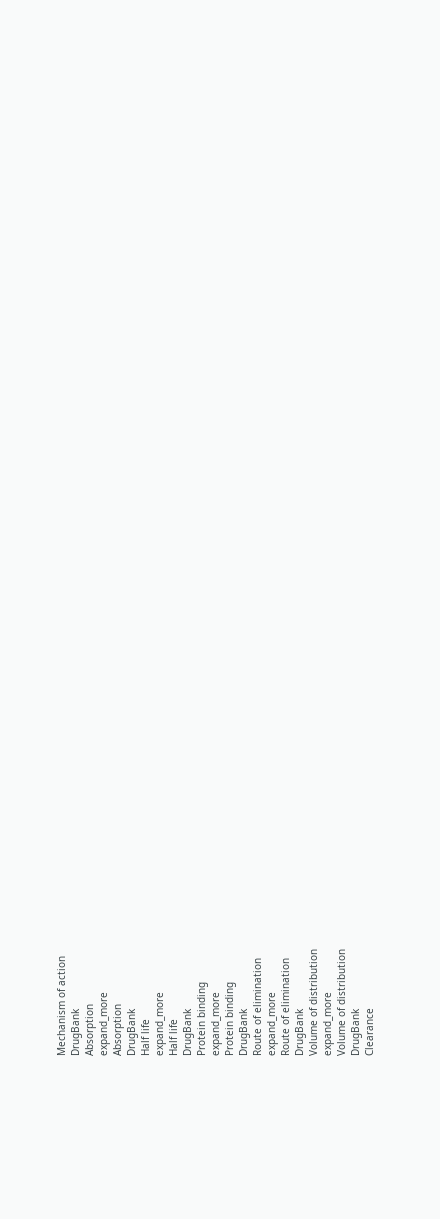Mechanism of action
DrugBank
Absorption
expand_more
Absorption
DrugBank
Half life
expand_more
Half life
DrugBank
Protein binding
expand_more
Protein binding
DrugBank
Route of elimination
expand_more
Route of elimination
DrugBank
Volume of distribution
expand_more
Volume of distribution
DrugBank
Clearance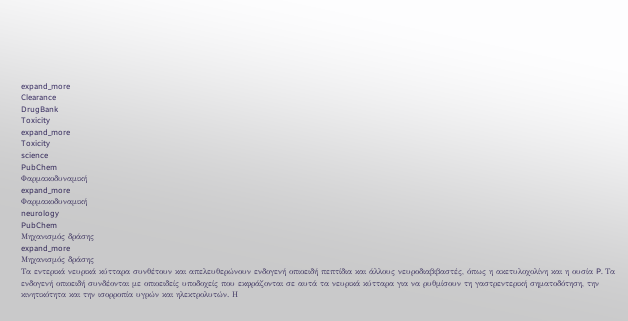expand_more
Clearance
DrugBank
Toxicity
expand_more
Toxicity
science
PubChem
Φαρμακοδυναμική
expand_more
Φαρμακοδυναμική
neurology
PubChem
Μηχανισμός δράσης
expand_more
Μηχανισμός δράσης
Τα εντερικά νευρικά κύτταρα συνθέτουν και απελευθερώνουν ενδογενή οπιοειδή πεπτίδια και άλλους νευροδιαβιβαστές, όπως η ακετυλοχολίνη και η ουσία P. Τα ενδογενή οπιοειδή συνδέονται με οπιοειδείς υποδοχείς που εκφράζονται σε αυτά τα νευρικά κύτταρα για να ρυθμίσουν τη γαστρεντερική σηματοδότηση, την κινητικότητα και την ισορροπία υγρών και ηλεκτρολυτών. Η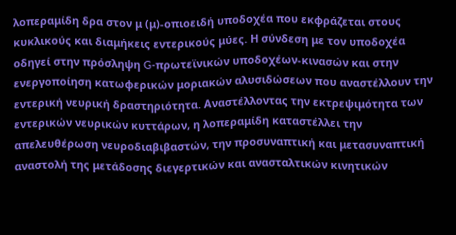λοπεραμίδη δρα στον μ (μ)-οπιοειδή υποδοχέα που εκφράζεται στους κυκλικούς και διαμήκεις εντερικούς μύες. Η σύνδεση με τον υποδοχέα οδηγεί στην πρόσληψη G-πρωτεϊνικών υποδοχέων-κινασών και στην ενεργοποίηση κατωφερικών μοριακών αλυσιδώσεων που αναστέλλουν την εντερική νευρική δραστηριότητα. Αναστέλλοντας την εκτρεψιμότητα των εντερικών νευρικών κυττάρων, η λοπεραμίδη καταστέλλει την απελευθέρωση νευροδιαβιβαστών, την προσυναπτική και μετασυναπτική αναστολή της μετάδοσης διεγερτικών και ανασταλτικών κινητικών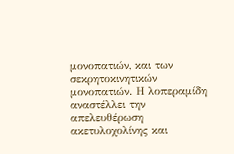μονοπατιών, και των σεκρητοκινητικών μονοπατιών. Η λοπεραμίδη αναστέλλει την απελευθέρωση ακετυλοχολίνης και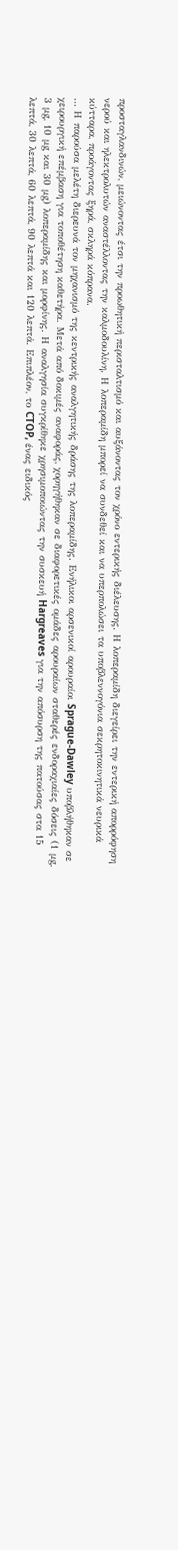προσταγλανδινών, μειώνοντας έτσι την προωθητική περισταλτισμό και αυξάνοντας τον χρόνο εντερικής διέλευσης. Η λοπεραμίδη διεγείρει την εντερική απορρόφηση νερού και ηλεκτρολυτών αναστέλλοντας την καλμοδουλίνη. Η λοπεραμίδη μπορεί να συνδεθεί και να υπερπολώσει τα υποβλεννογόνια σεκρητοκινητικά νευρικά κύτταρα, προάγοντας ξηρά, σκληρά κόπρανα.
… Η παρούσα μελέτη διερευνά τον μηχανισμό της κεντρικής αναλγητικής δράσης της λοπεραμίδης. Ενήλικοι αρσενικοί αρουραίοι Sprague-Dawley υποβλήθηκαν σε χειρουργική επέμβαση για τοποθέτηση καθετήρα. Μετά από δοκιμές αναφοράς, χορηγήθηκαν σε διαφορετικές ομάδες αρουραίων σταθερές ενδοραχιαίες δόσεις (1 μg, 3 μg, 10 μg και 30 μg) λοπεραμίδης και μορφίνης. Η αναλγησία συγκρίθηκε χρησιμοποιώντας την συσκευή Hargreaves για την απόσυρση της πατούσας στα 15 λεπτά, 30 λεπτά, 60 λεπτά, 90 λεπτά και 120 λεπτά. Επιπλέον, το CTOP, ένας ειδικός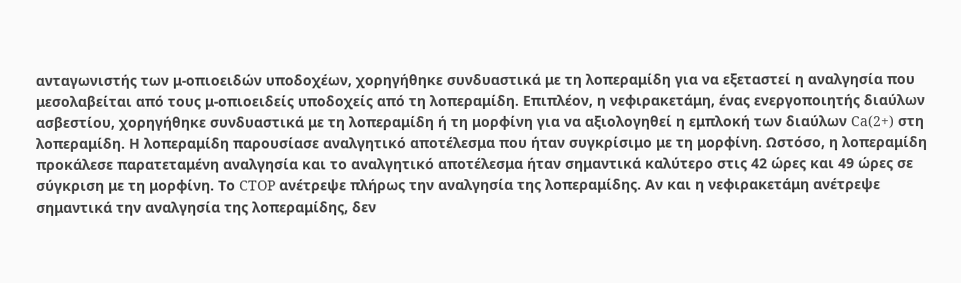ανταγωνιστής των μ-οπιοειδών υποδοχέων, χορηγήθηκε συνδυαστικά με τη λοπεραμίδη για να εξεταστεί η αναλγησία που μεσολαβείται από τους μ-οπιοειδείς υποδοχείς από τη λοπεραμίδη. Επιπλέον, η νεφιρακετάμη, ένας ενεργοποιητής διαύλων ασβεστίου, χορηγήθηκε συνδυαστικά με τη λοπεραμίδη ή τη μορφίνη για να αξιολογηθεί η εμπλοκή των διαύλων Ca(2+) στη λοπεραμίδη. Η λοπεραμίδη παρουσίασε αναλγητικό αποτέλεσμα που ήταν συγκρίσιμο με τη μορφίνη. Ωστόσο, η λοπεραμίδη προκάλεσε παρατεταμένη αναλγησία και το αναλγητικό αποτέλεσμα ήταν σημαντικά καλύτερο στις 42 ώρες και 49 ώρες σε σύγκριση με τη μορφίνη. Το CTOP ανέτρεψε πλήρως την αναλγησία της λοπεραμίδης. Αν και η νεφιρακετάμη ανέτρεψε σημαντικά την αναλγησία της λοπεραμίδης, δεν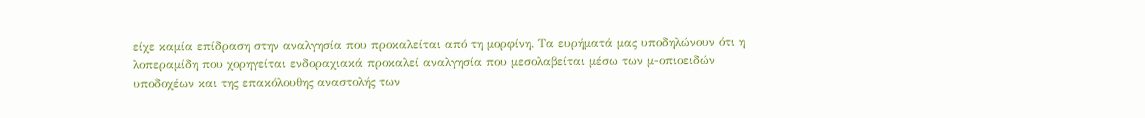είχε καμία επίδραση στην αναλγησία που προκαλείται από τη μορφίνη. Τα ευρήματά μας υποδηλώνουν ότι η λοπεραμίδη που χορηγείται ενδοραχιακά προκαλεί αναλγησία που μεσολαβείται μέσω των μ-οπιοειδών υποδοχέων και της επακόλουθης αναστολής των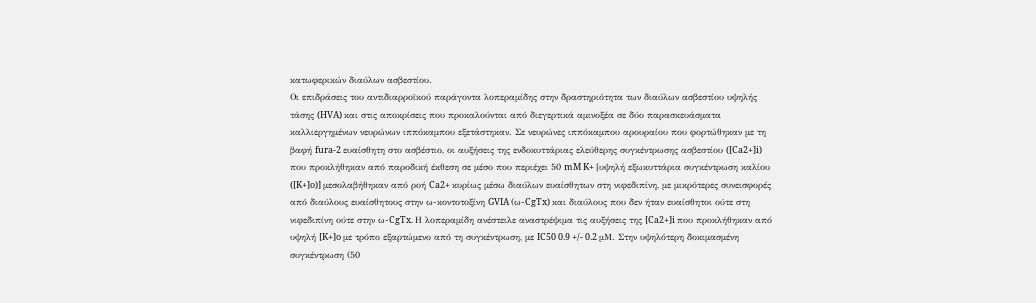κατωφερικών διαύλων ασβεστίου.
Οι επιδράσεις του αντιδιαρροϊκού παράγοντα λοπεραμίδης στην δραστηριότητα των διαύλων ασβεστίου υψηλής τάσης (HVA) και στις αποκρίσεις που προκαλούνται από διεγερτικά αμινοξέα σε δύο παρασκευάσματα καλλιεργημένων νευρώνων ιππόκαμπου εξετάστηκαν. Σε νευρώνες ιππόκαμπου αρουραίου που φορτώθηκαν με τη βαφή fura-2 ευαίσθητη στο ασβέστιο, οι αυξήσεις της ενδοκυττάριας ελεύθερης συγκέντρωσης ασβεστίου ([Ca2+]i) που προκλήθηκαν από παροδική έκθεση σε μέσο που περιέχει 50 mM K+ [υψηλή εξωκυττάρια συγκέντρωση καλίου ([K+]o)] μεσολαβήθηκαν από ροή Ca2+ κυρίως μέσω διαύλων ευαίσθητων στη νιφεδιπίνη, με μικρότερες συνεισφορές από διαύλους ευαίσθητους στην ω-κοντοτοξίνη GVIA (ω-CgTx) και διαύλους που δεν ήταν ευαίσθητοι ούτε στη νιφεδιπίνη ούτε στην ω-CgTx. Η λοπεραμίδη ανέστειλε αναστρέψιμα τις αυξήσεις της [Ca2+]i που προκλήθηκαν από υψηλή [K+]o με τρόπο εξαρτώμενο από τη συγκέντρωση, με IC50 0.9 +/- 0.2 μM. Στην υψηλότερη δοκιμασμένη συγκέντρωση (50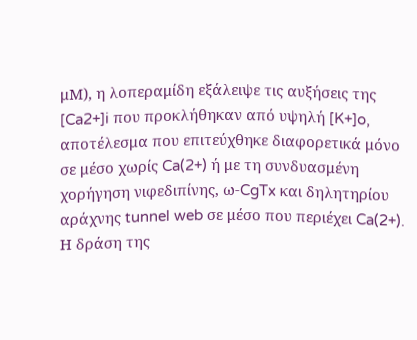μM), η λοπεραμίδη εξάλειψε τις αυξήσεις της [Ca2+]i που προκλήθηκαν από υψηλή [K+]o, αποτέλεσμα που επιτεύχθηκε διαφορετικά μόνο σε μέσο χωρίς Ca(2+) ή με τη συνδυασμένη χορήγηση νιφεδιπίνης, ω-CgTx και δηλητηρίου αράχνης tunnel web σε μέσο που περιέχει Ca(2+). Η δράση της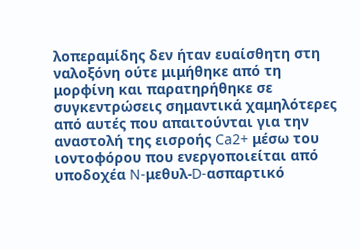λοπεραμίδης δεν ήταν ευαίσθητη στη ναλοξόνη ούτε μιμήθηκε από τη μορφίνη και παρατηρήθηκε σε συγκεντρώσεις σημαντικά χαμηλότερες από αυτές που απαιτούνται για την αναστολή της εισροής Ca2+ μέσω του ιοντοφόρου που ενεργοποιείται από υποδοχέα N-μεθυλ-D-ασπαρτικό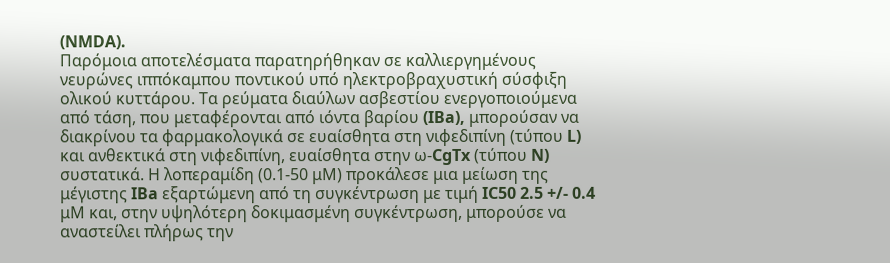(NMDA).
Παρόμοια αποτελέσματα παρατηρήθηκαν σε καλλιεργημένους νευρώνες ιππόκαμπου ποντικού υπό ηλεκτροβραχυστική σύσφιξη ολικού κυττάρου. Τα ρεύματα διαύλων ασβεστίου ενεργοποιούμενα από τάση, που μεταφέρονται από ιόντα βαρίου (IBa), μπορούσαν να διακρίνου τα φαρμακολογικά σε ευαίσθητα στη νιφεδιπίνη (τύπου L) και ανθεκτικά στη νιφεδιπίνη, ευαίσθητα στην ω-CgTx (τύπου N) συστατικά. Η λοπεραμίδη (0.1-50 μM) προκάλεσε μια μείωση της μέγιστης IBa εξαρτώμενη από τη συγκέντρωση με τιμή IC50 2.5 +/- 0.4 μM και, στην υψηλότερη δοκιμασμένη συγκέντρωση, μπορούσε να αναστείλει πλήρως την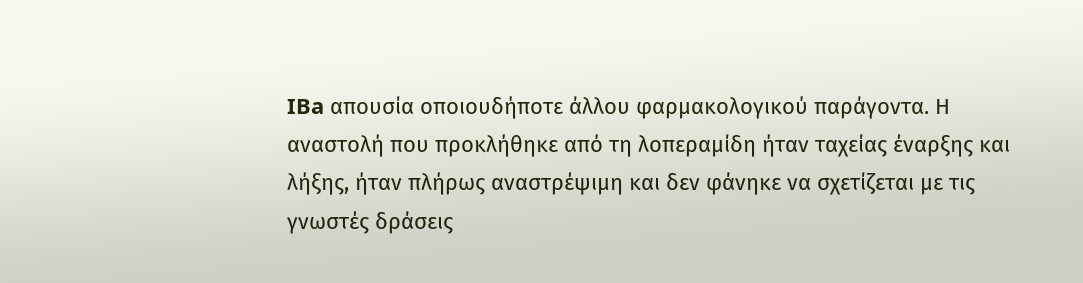IBa απουσία οποιουδήποτε άλλου φαρμακολογικού παράγοντα. Η αναστολή που προκλήθηκε από τη λοπεραμίδη ήταν ταχείας έναρξης και λήξης, ήταν πλήρως αναστρέψιμη και δεν φάνηκε να σχετίζεται με τις γνωστές δράσεις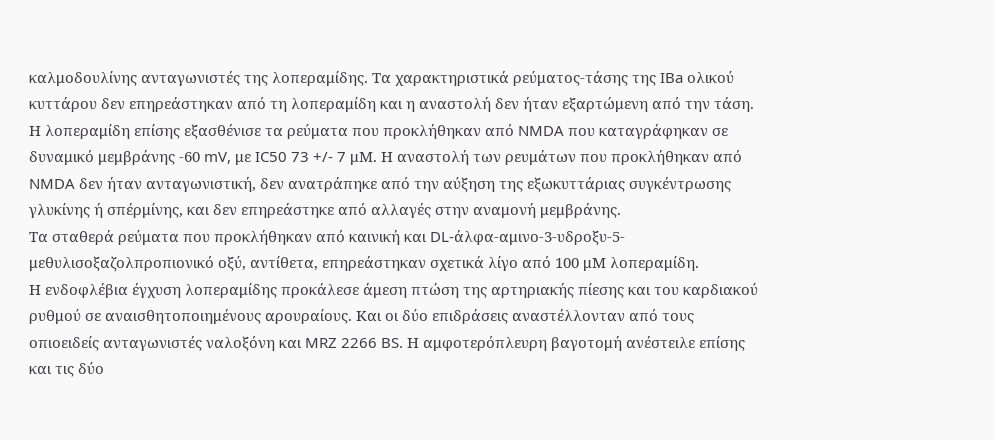καλμοδουλίνης ανταγωνιστές της λοπεραμίδης. Τα χαρακτηριστικά ρεύματος-τάσης της IBa ολικού κυττάρου δεν επηρεάστηκαν από τη λοπεραμίδη και η αναστολή δεν ήταν εξαρτώμενη από την τάση. Η λοπεραμίδη επίσης εξασθένισε τα ρεύματα που προκλήθηκαν από NMDA που καταγράφηκαν σε δυναμικό μεμβράνης -60 mV, με IC50 73 +/- 7 μM. Η αναστολή των ρευμάτων που προκλήθηκαν από NMDA δεν ήταν ανταγωνιστική, δεν ανατράπηκε από την αύξηση της εξωκυττάριας συγκέντρωσης γλυκίνης ή σπέρμίνης, και δεν επηρεάστηκε από αλλαγές στην αναμονή μεμβράνης.
Τα σταθερά ρεύματα που προκλήθηκαν από καινική και DL-άλφα-αμινο-3-υδροξυ-5-μεθυλισοξαζολπροπιονικό οξύ, αντίθετα, επηρεάστηκαν σχετικά λίγο από 100 μM λοπεραμίδη.
Η ενδοφλέβια έγχυση λοπεραμίδης προκάλεσε άμεση πτώση της αρτηριακής πίεσης και του καρδιακού ρυθμού σε αναισθητοποιημένους αρουραίους. Και οι δύο επιδράσεις αναστέλλονταν από τους οπιοειδείς ανταγωνιστές ναλοξόνη και MRZ 2266 BS. Η αμφοτερόπλευρη βαγοτομή ανέστειλε επίσης και τις δύο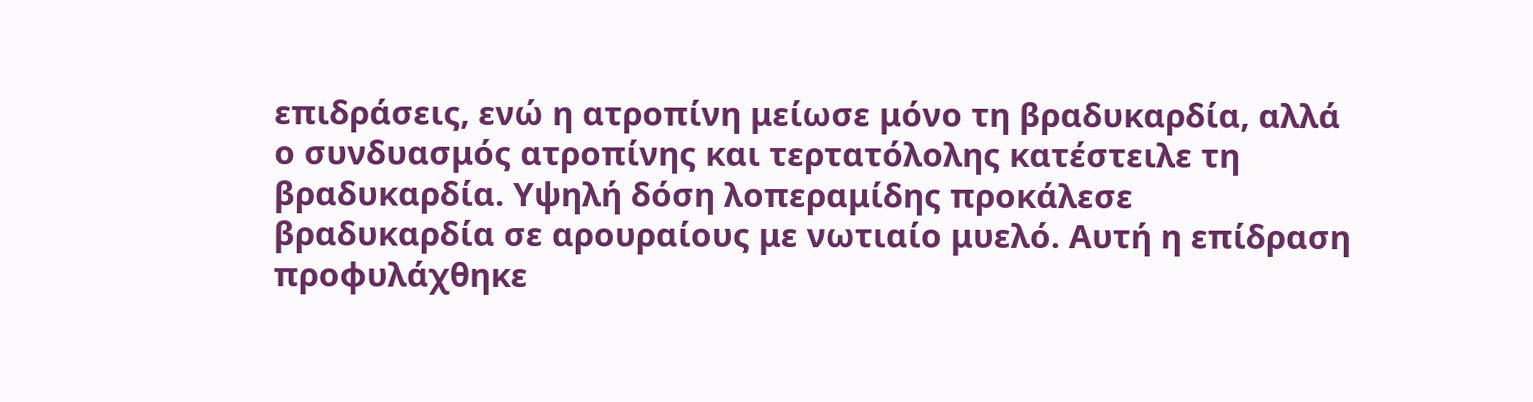επιδράσεις, ενώ η ατροπίνη μείωσε μόνο τη βραδυκαρδία, αλλά ο συνδυασμός ατροπίνης και τερτατόλολης κατέστειλε τη βραδυκαρδία. Υψηλή δόση λοπεραμίδης προκάλεσε βραδυκαρδία σε αρουραίους με νωτιαίο μυελό. Αυτή η επίδραση προφυλάχθηκε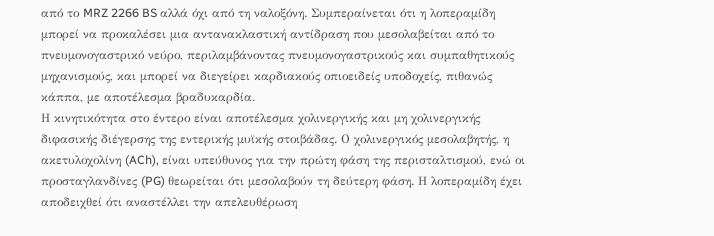από το MRZ 2266 BS αλλά όχι από τη ναλοξόνη. Συμπεραίνεται ότι η λοπεραμίδη μπορεί να προκαλέσει μια αντανακλαστική αντίδραση που μεσολαβείται από το πνευμονογαστρικό νεύρο, περιλαμβάνοντας πνευμονογαστρικούς και συμπαθητικούς μηχανισμούς, και μπορεί να διεγείρει καρδιακούς οπιοειδείς υποδοχείς, πιθανώς κάππα, με αποτέλεσμα βραδυκαρδία.
Η κινητικότητα στο έντερο είναι αποτέλεσμα χολινεργικής και μη χολινεργικής διφασικής διέγερσης της εντερικής μυϊκής στοιβάδας. Ο χολινεργικός μεσολαβητής, η ακετυλοχολίνη (ACh), είναι υπεύθυνος για την πρώτη φάση της περισταλτισμού, ενώ οι προσταγλανδίνες (PG) θεωρείται ότι μεσολαβούν τη δεύτερη φάση. Η λοπεραμίδη έχει αποδειχθεί ότι αναστέλλει την απελευθέρωση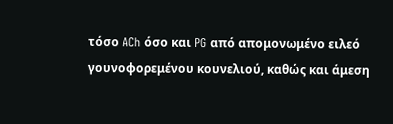τόσο ACh όσο και PG από απομονωμένο ειλεό γουνοφορεμένου κουνελιού, καθώς και άμεση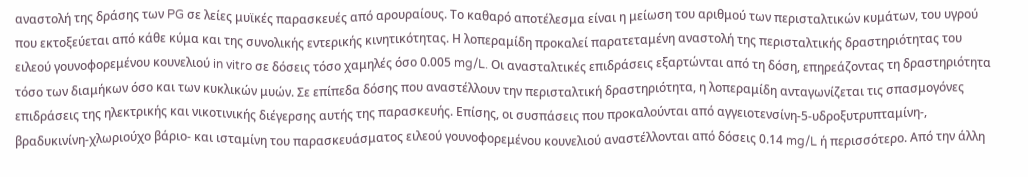αναστολή της δράσης των PG σε λείες μυϊκές παρασκευές από αρουραίους. Το καθαρό αποτέλεσμα είναι η μείωση του αριθμού των περισταλτικών κυμάτων, του υγρού που εκτοξεύεται από κάθε κύμα και της συνολικής εντερικής κινητικότητας. Η λοπεραμίδη προκαλεί παρατεταμένη αναστολή της περισταλτικής δραστηριότητας του ειλεού γουνοφορεμένου κουνελιού in vitro σε δόσεις τόσο χαμηλές όσο 0.005 mg/L. Οι ανασταλτικές επιδράσεις εξαρτώνται από τη δόση, επηρεάζοντας τη δραστηριότητα τόσο των διαμήκων όσο και των κυκλικών μυών. Σε επίπεδα δόσης που αναστέλλουν την περισταλτική δραστηριότητα, η λοπεραμίδη ανταγωνίζεται τις σπασμογόνες επιδράσεις της ηλεκτρικής και νικοτινικής διέγερσης αυτής της παρασκευής. Επίσης, οι συσπάσεις που προκαλούνται από αγγειοτενσίνη-5-υδροξυτρυπταμίνη-, βραδυκινίνη-χλωριούχο βάριο- και ισταμίνη του παρασκευάσματος ειλεού γουνοφορεμένου κουνελιού αναστέλλονται από δόσεις 0.14 mg/L ή περισσότερο. Από την άλλη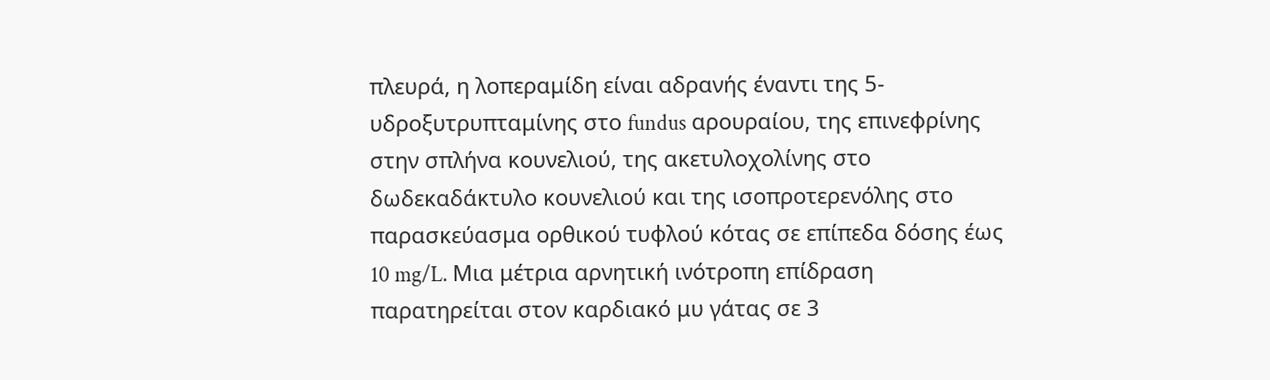πλευρά, η λοπεραμίδη είναι αδρανής έναντι της 5-υδροξυτρυπταμίνης στο fundus αρουραίου, της επινεφρίνης στην σπλήνα κουνελιού, της ακετυλοχολίνης στο δωδεκαδάκτυλο κουνελιού και της ισοπροτερενόλης στο παρασκεύασμα ορθικού τυφλού κότας σε επίπεδα δόσης έως 10 mg/L. Μια μέτρια αρνητική ινότροπη επίδραση παρατηρείται στον καρδιακό μυ γάτας σε 3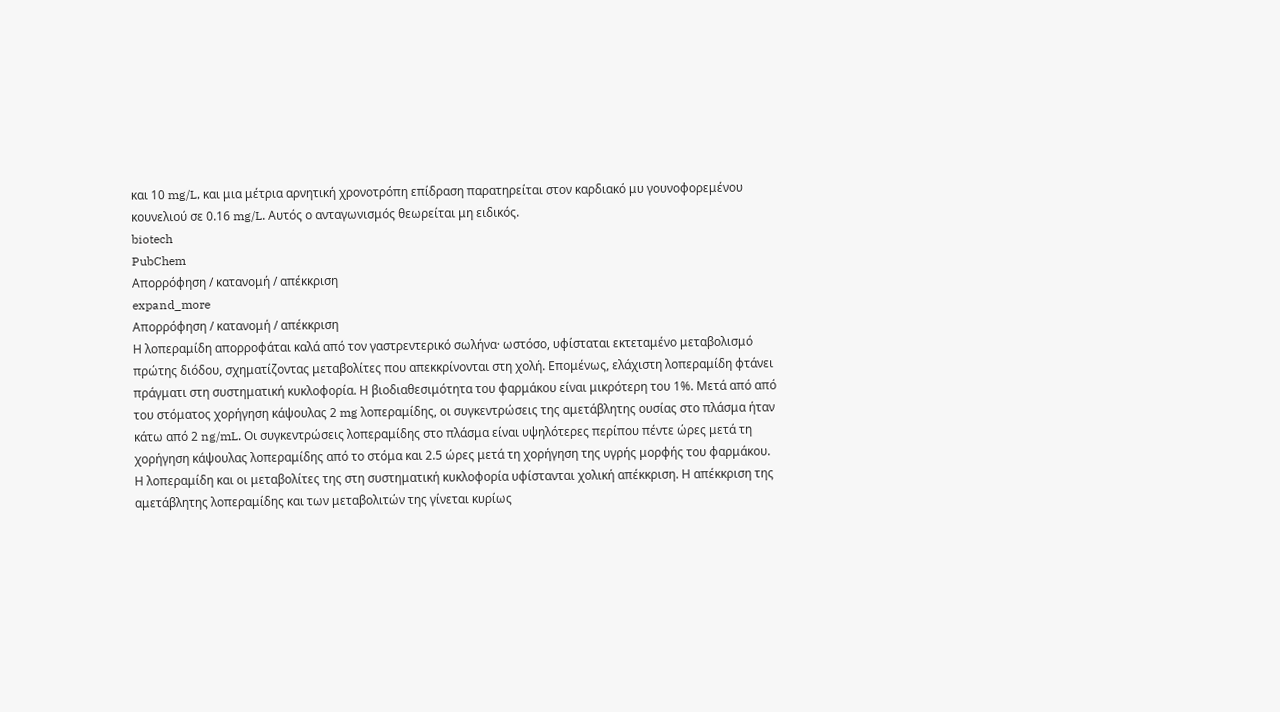και 10 mg/L, και μια μέτρια αρνητική χρονοτρόπη επίδραση παρατηρείται στον καρδιακό μυ γουνοφορεμένου κουνελιού σε 0.16 mg/L. Αυτός ο ανταγωνισμός θεωρείται μη ειδικός.
biotech
PubChem
Απορρόφηση / κατανομή / απέκκριση
expand_more
Απορρόφηση / κατανομή / απέκκριση
Η λοπεραμίδη απορροφάται καλά από τον γαστρεντερικό σωλήνα· ωστόσο, υφίσταται εκτεταμένο μεταβολισμό πρώτης διόδου, σχηματίζοντας μεταβολίτες που απεκκρίνονται στη χολή. Επομένως, ελάχιστη λοπεραμίδη φτάνει πράγματι στη συστηματική κυκλοφορία. Η βιοδιαθεσιμότητα του φαρμάκου είναι μικρότερη του 1%. Μετά από από του στόματος χορήγηση κάψουλας 2 mg λοπεραμίδης, οι συγκεντρώσεις της αμετάβλητης ουσίας στο πλάσμα ήταν κάτω από 2 ng/mL. Οι συγκεντρώσεις λοπεραμίδης στο πλάσμα είναι υψηλότερες περίπου πέντε ώρες μετά τη χορήγηση κάψουλας λοπεραμίδης από το στόμα και 2.5 ώρες μετά τη χορήγηση της υγρής μορφής του φαρμάκου.
Η λοπεραμίδη και οι μεταβολίτες της στη συστηματική κυκλοφορία υφίστανται χολική απέκκριση. Η απέκκριση της αμετάβλητης λοπεραμίδης και των μεταβολιτών της γίνεται κυρίως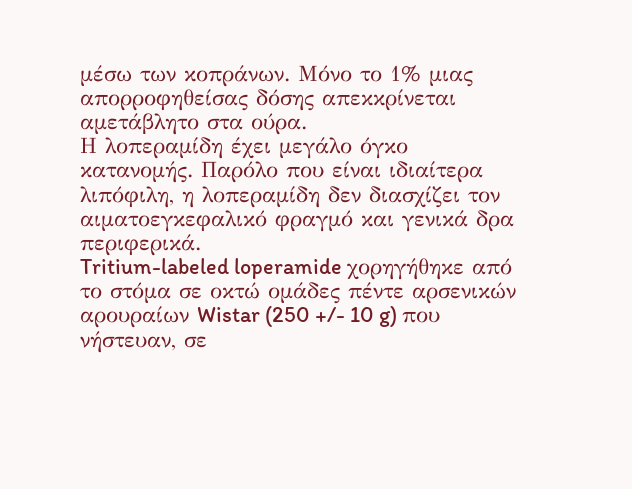μέσω των κοπράνων. Μόνο το 1% μιας απορροφηθείσας δόσης απεκκρίνεται αμετάβλητο στα ούρα.
Η λοπεραμίδη έχει μεγάλο όγκο κατανομής. Παρόλο που είναι ιδιαίτερα λιπόφιλη, η λοπεραμίδη δεν διασχίζει τον αιματοεγκεφαλικό φραγμό και γενικά δρα περιφερικά.
Tritium-labeled loperamide χορηγήθηκε από το στόμα σε οκτώ ομάδες πέντε αρσενικών αρουραίων Wistar (250 +/- 10 g) που νήστευαν, σε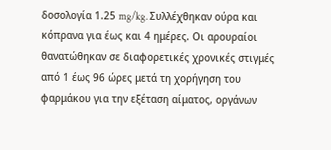δοσολογία 1.25 mg/kg. Συλλέχθηκαν ούρα και κόπρανα για έως και 4 ημέρες. Οι αρουραίοι θανατώθηκαν σε διαφορετικές χρονικές στιγμές από 1 έως 96 ώρες μετά τη χορήγηση του φαρμάκου για την εξέταση αίματος, οργάνων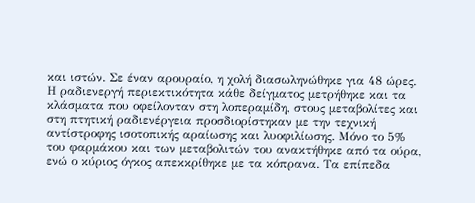και ιστών. Σε έναν αρουραίο, η χολή διασωληνώθηκε για 48 ώρες. Η ραδιενεργή περιεκτικότητα κάθε δείγματος μετρήθηκε και τα κλάσματα που οφείλονταν στη λοπεραμίδη, στους μεταβολίτες και στη πτητική ραδιενέργεια προσδιορίστηκαν με την τεχνική αντίστροφης ισοτοπικής αραίωσης και λυοφιλίωσης. Μόνο το 5% του φαρμάκου και των μεταβολιτών του ανακτήθηκε από τα ούρα, ενώ ο κύριος όγκος απεκκρίθηκε με τα κόπρανα. Τα επίπεδα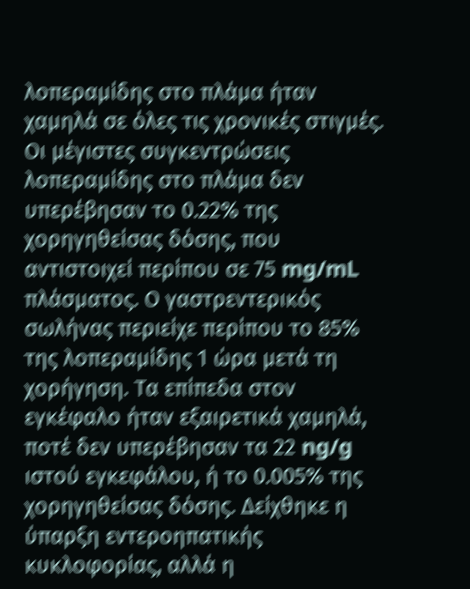λοπεραμίδης στο πλάμα ήταν χαμηλά σε όλες τις χρονικές στιγμές. Οι μέγιστες συγκεντρώσεις λοπεραμίδης στο πλάμα δεν υπερέβησαν το 0.22% της χορηγηθείσας δόσης, που αντιστοιχεί περίπου σε 75 mg/mL πλάσματος. Ο γαστρεντερικός σωλήνας περιείχε περίπου το 85% της λοπεραμίδης 1 ώρα μετά τη χορήγηση. Τα επίπεδα στον εγκέφαλο ήταν εξαιρετικά χαμηλά, ποτέ δεν υπερέβησαν τα 22 ng/g ιστού εγκεφάλου, ή το 0.005% της χορηγηθείσας δόσης. Δείχθηκε η ύπαρξη εντεροηπατικής κυκλοφορίας, αλλά η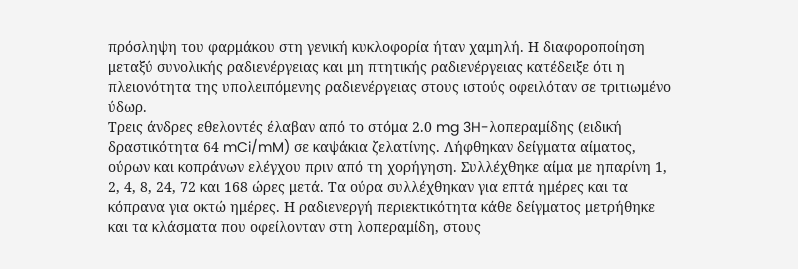πρόσληψη του φαρμάκου στη γενική κυκλοφορία ήταν χαμηλή. Η διαφοροποίηση μεταξύ συνολικής ραδιενέργειας και μη πτητικής ραδιενέργειας κατέδειξε ότι η πλειονότητα της υπολειπόμενης ραδιενέργειας στους ιστούς οφειλόταν σε τριτιωμένο ύδωρ.
Τρεις άνδρες εθελοντές έλαβαν από το στόμα 2.0 mg 3H-λοπεραμίδης (ειδική δραστικότητα 64 mCi/mM) σε καψάκια ζελατίνης. Λήφθηκαν δείγματα αίματος, ούρων και κοπράνων ελέγχου πριν από τη χορήγηση. Συλλέχθηκε αίμα με ηπαρίνη 1, 2, 4, 8, 24, 72 και 168 ώρες μετά. Τα ούρα συλλέχθηκαν για επτά ημέρες και τα κόπρανα για οκτώ ημέρες. Η ραδιενεργή περιεκτικότητα κάθε δείγματος μετρήθηκε και τα κλάσματα που οφείλονταν στη λοπεραμίδη, στους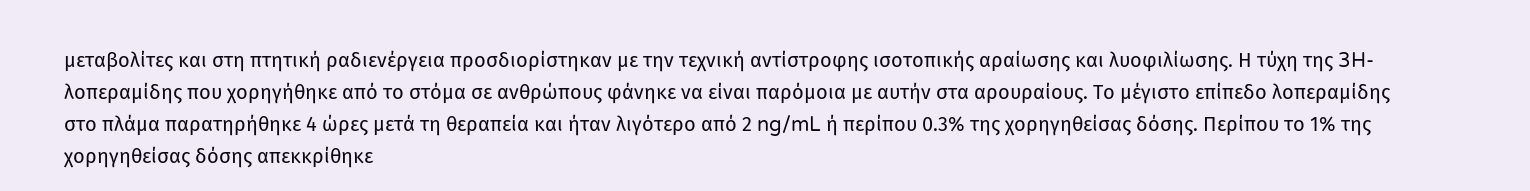μεταβολίτες και στη πτητική ραδιενέργεια προσδιορίστηκαν με την τεχνική αντίστροφης ισοτοπικής αραίωσης και λυοφιλίωσης. Η τύχη της 3H-λοπεραμίδης που χορηγήθηκε από το στόμα σε ανθρώπους φάνηκε να είναι παρόμοια με αυτήν στα αρουραίους. Το μέγιστο επίπεδο λοπεραμίδης στο πλάμα παρατηρήθηκε 4 ώρες μετά τη θεραπεία και ήταν λιγότερο από 2 ng/mL ή περίπου 0.3% της χορηγηθείσας δόσης. Περίπου το 1% της χορηγηθείσας δόσης απεκκρίθηκε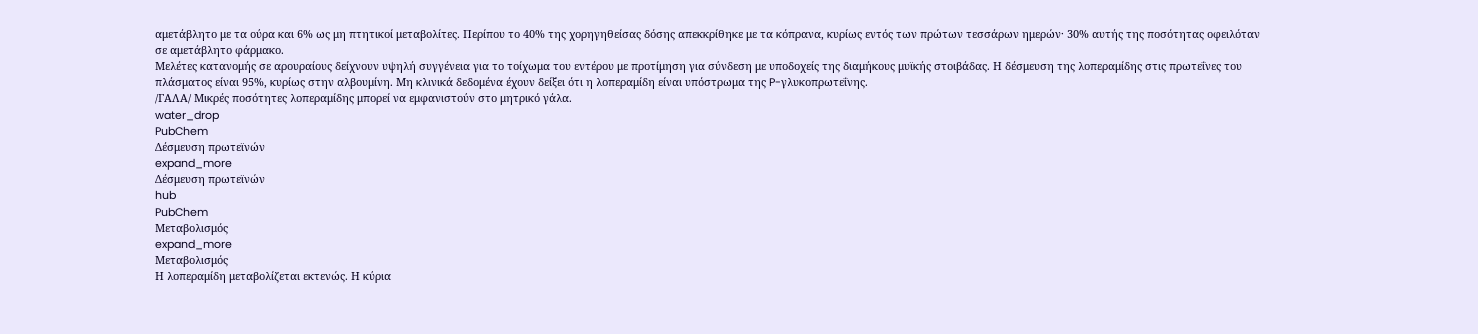αμετάβλητο με τα ούρα και 6% ως μη πτητικοί μεταβολίτες. Περίπου το 40% της χορηγηθείσας δόσης απεκκρίθηκε με τα κόπρανα, κυρίως εντός των πρώτων τεσσάρων ημερών· 30% αυτής της ποσότητας οφειλόταν σε αμετάβλητο φάρμακο.
Μελέτες κατανομής σε αρουραίους δείχνουν υψηλή συγγένεια για το τοίχωμα του εντέρου με προτίμηση για σύνδεση με υποδοχείς της διαμήκους μυϊκής στοιβάδας. Η δέσμευση της λοπεραμίδης στις πρωτεΐνες του πλάσματος είναι 95%, κυρίως στην αλβουμίνη. Μη κλινικά δεδομένα έχουν δείξει ότι η λοπεραμίδη είναι υπόστρωμα της P-γλυκοπρωτεΐνης.
/ΓΑΛΑ/ Μικρές ποσότητες λοπεραμίδης μπορεί να εμφανιστούν στο μητρικό γάλα.
water_drop
PubChem
Δέσμευση πρωτεϊνών
expand_more
Δέσμευση πρωτεϊνών
hub
PubChem
Μεταβολισμός
expand_more
Μεταβολισμός
Η λοπεραμίδη μεταβολίζεται εκτενώς. Η κύρια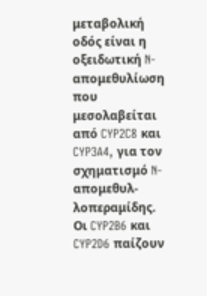μεταβολική οδός είναι η οξειδωτική N-απομεθυλίωση που μεσολαβείται από CYP2C8 και CYP3A4, για τον σχηματισμό N-απομεθυλ-λοπεραμίδης. Οι CYP2B6 και CYP2D6 παίζουν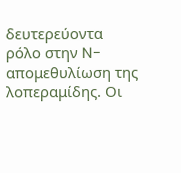δευτερεύοντα ρόλο στην N-απομεθυλίωση της λοπεραμίδης. Οι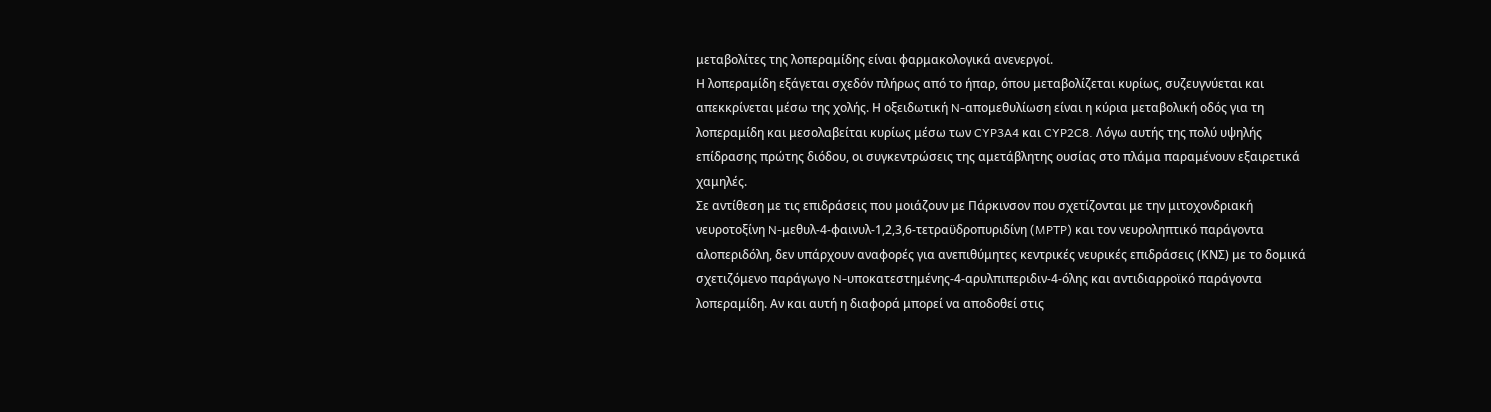μεταβολίτες της λοπεραμίδης είναι φαρμακολογικά ανενεργοί.
Η λοπεραμίδη εξάγεται σχεδόν πλήρως από το ήπαρ, όπου μεταβολίζεται κυρίως, συζευγνύεται και απεκκρίνεται μέσω της χολής. Η οξειδωτική N-απομεθυλίωση είναι η κύρια μεταβολική οδός για τη λοπεραμίδη και μεσολαβείται κυρίως μέσω των CYP3A4 και CYP2C8. Λόγω αυτής της πολύ υψηλής επίδρασης πρώτης διόδου, οι συγκεντρώσεις της αμετάβλητης ουσίας στο πλάμα παραμένουν εξαιρετικά χαμηλές.
Σε αντίθεση με τις επιδράσεις που μοιάζουν με Πάρκινσον που σχετίζονται με την μιτοχονδριακή νευροτοξίνη N-μεθυλ-4-φαινυλ-1,2,3,6-τετραϋδροπυριδίνη (MPTP) και τον νευροληπτικό παράγοντα αλοπεριδόλη, δεν υπάρχουν αναφορές για ανεπιθύμητες κεντρικές νευρικές επιδράσεις (ΚΝΣ) με το δομικά σχετιζόμενο παράγωγο N-υποκατεστημένης-4-αρυλπιπεριδιν-4-όλης και αντιδιαρροϊκό παράγοντα λοπεραμίδη. Αν και αυτή η διαφορά μπορεί να αποδοθεί στις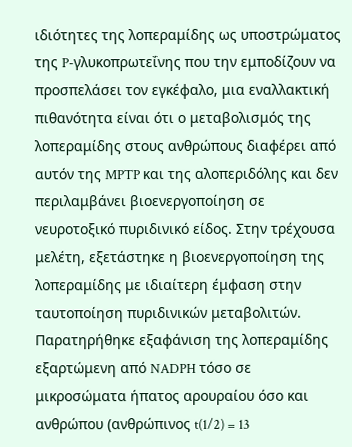ιδιότητες της λοπεραμίδης ως υποστρώματος της P-γλυκοπρωτεΐνης που την εμποδίζουν να προσπελάσει τον εγκέφαλο, μια εναλλακτική πιθανότητα είναι ότι ο μεταβολισμός της λοπεραμίδης στους ανθρώπους διαφέρει από αυτόν της MPTP και της αλοπεριδόλης και δεν περιλαμβάνει βιοενεργοποίηση σε νευροτοξικό πυριδινικό είδος. Στην τρέχουσα μελέτη, εξετάστηκε η βιοενεργοποίηση της λοπεραμίδης με ιδιαίτερη έμφαση στην ταυτοποίηση πυριδινικών μεταβολιτών. Παρατηρήθηκε εξαφάνιση της λοπεραμίδης εξαρτώμενη από NADPH τόσο σε μικροσώματα ήπατος αρουραίου όσο και ανθρώπου (ανθρώπινος t(1/2) = 13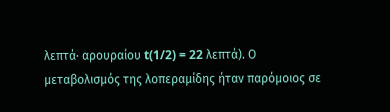λεπτά· αρουραίου t(1/2) = 22 λεπτά). Ο μεταβολισμός της λοπεραμίδης ήταν παρόμοιος σε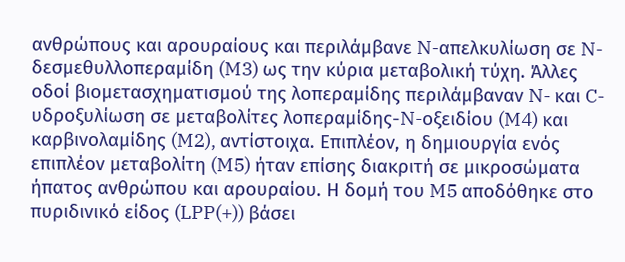ανθρώπους και αρουραίους και περιλάμβανε N-απελκυλίωση σε N-δεσμεθυλλοπεραμίδη (M3) ως την κύρια μεταβολική τύχη. Άλλες οδοί βιομετασχηματισμού της λοπεραμίδης περιλάμβαναν N- και C-υδροξυλίωση σε μεταβολίτες λοπεραμίδης-N-οξειδίου (M4) και καρβινολαμίδης (M2), αντίστοιχα. Επιπλέον, η δημιουργία ενός επιπλέον μεταβολίτη (M5) ήταν επίσης διακριτή σε μικροσώματα ήπατος ανθρώπου και αρουραίου. Η δομή του M5 αποδόθηκε στο πυριδινικό είδος (LPP(+)) βάσει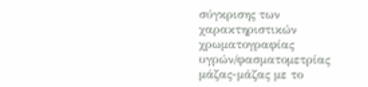σύγκρισης των χαρακτηριστικών χρωματογραφίας υγρών/φασματομετρίας μάζας-μάζας με το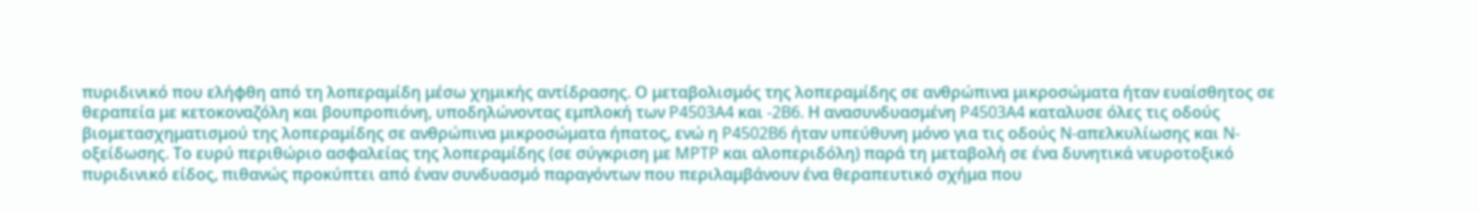πυριδινικό που ελήφθη από τη λοπεραμίδη μέσω χημικής αντίδρασης. Ο μεταβολισμός της λοπεραμίδης σε ανθρώπινα μικροσώματα ήταν ευαίσθητος σε θεραπεία με κετοκοναζόλη και βουπροπιόνη, υποδηλώνοντας εμπλοκή των P4503A4 και -2B6. Η ανασυνδυασμένη P4503A4 καταλυσε όλες τις οδούς βιομετασχηματισμού της λοπεραμίδης σε ανθρώπινα μικροσώματα ήπατος, ενώ η P4502B6 ήταν υπεύθυνη μόνο για τις οδούς N-απελκυλίωσης και N-οξείδωσης. Το ευρύ περιθώριο ασφαλείας της λοπεραμίδης (σε σύγκριση με MPTP και αλοπεριδόλη) παρά τη μεταβολή σε ένα δυνητικά νευροτοξικό πυριδινικό είδος, πιθανώς προκύπτει από έναν συνδυασμό παραγόντων που περιλαμβάνουν ένα θεραπευτικό σχήμα που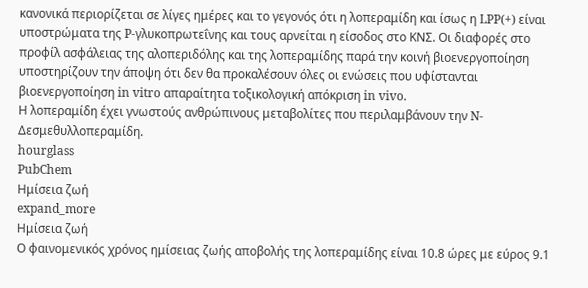κανονικά περιορίζεται σε λίγες ημέρες και το γεγονός ότι η λοπεραμίδη και ίσως η LPP(+) είναι υποστρώματα της P-γλυκοπρωτεΐνης και τους αρνείται η είσοδος στο ΚΝΣ. Οι διαφορές στο προφίλ ασφάλειας της αλοπεριδόλης και της λοπεραμίδης παρά την κοινή βιοενεργοποίηση υποστηρίζουν την άποψη ότι δεν θα προκαλέσουν όλες οι ενώσεις που υφίστανται βιοενεργοποίηση in vitro απαραίτητα τοξικολογική απόκριση in vivo.
Η λοπεραμίδη έχει γνωστούς ανθρώπινους μεταβολίτες που περιλαμβάνουν την N-Δεσμεθυλλοπεραμίδη.
hourglass
PubChem
Ημίσεια ζωή
expand_more
Ημίσεια ζωή
Ο φαινομενικός χρόνος ημίσειας ζωής αποβολής της λοπεραμίδης είναι 10.8 ώρες με εύρος 9.1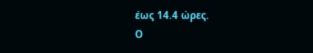έως 14.4 ώρες.
Ο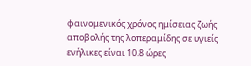φαινομενικός χρόνος ημίσειας ζωής αποβολής της λοπεραμίδης σε υγιείς ενήλικες είναι 10.8 ώρες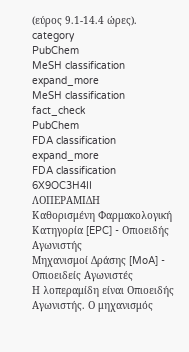(εύρος 9.1-14.4 ώρες).
category
PubChem
MeSH classification
expand_more
MeSH classification
fact_check
PubChem
FDA classification
expand_more
FDA classification
6X9OC3H4II
ΛΟΠΕΡΑΜΙΔΗ
Καθορισμένη Φαρμακολογική Κατηγορία [EPC] - Οπιοειδής Αγωνιστής
Μηχανισμοί Δράσης [MoA] - Οπιοειδείς Αγωνιστές
Η λοπεραμίδη είναι Οπιοειδής Αγωνιστής. Ο μηχανισμός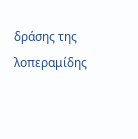δράσης της λοπεραμίδης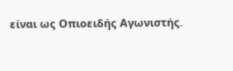είναι ως Οπιοειδής Αγωνιστής.